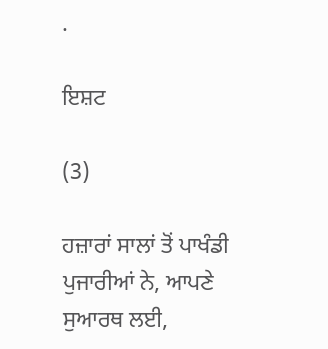.

ਇਸ਼ਟ

(3)

ਹਜ਼ਾਰਾਂ ਸਾਲਾਂ ਤੋਂ ਪਾਖੰਡੀ ਪੁਜਾਰੀਆਂ ਨੇ, ਆਪਣੇ ਸੁਆਰਥ ਲਈ,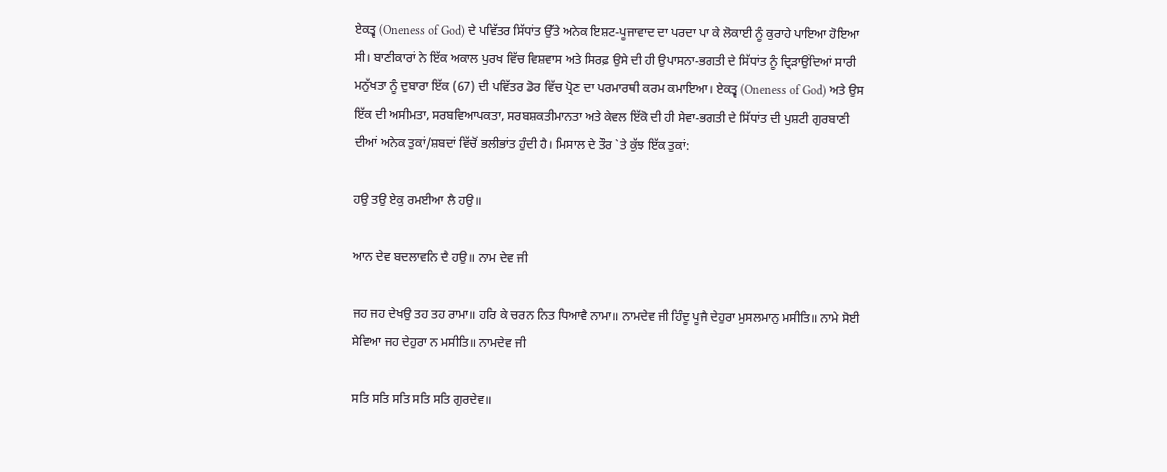ਏਕਤ੍ਵ (Oneness of God) ਦੇ ਪਵਿੱਤਰ ਸਿੱਧਾਂਤ ਉੱਤੇ ਅਨੇਕ ਇਸ਼ਟ-ਪੂਜਾਵਾਦ ਦਾ ਪਰਦਾ ਪਾ ਕੇ ਲੋਕਾਈ ਨੂੰ ਕੁਰਾਹੇ ਪਾਇਆ ਹੋਇਆ ਸੀ। ਬਾਣੀਕਾਰਾਂ ਨੇ ਇੱਕ ਅਕਾਲ ਪੁਰਖ ਵਿੱਚ ਵਿਸ਼ਵਾਸ ਅਤੇ ਸਿਰਫ਼ ਉਸੇ ਦੀ ਹੀ ਉਪਾਸਨਾ-ਭਗਤੀ ਦੇ ਸਿੱਧਾਂਤ ਨੂੰ ਦ੍ਰਿੜਾਉਂਦਿਆਂ ਸਾਰੀ ਮਨੁੱਖਤਾ ਨੂੰ ਦੁਬਾਰਾ ਇੱਕ (67) ਦੀ ਪਵਿੱਤਰ ਡੋਰ ਵਿੱਚ ਪ੍ਰੋਣ ਦਾ ਪਰਮਾਰਥੀ ਕਰਮ ਕਮਾਇਆ। ਏਕਤ੍ਵ (Oneness of God) ਅਤੇ ਉਸ ਇੱਕ ਦੀ ਅਸੀਮਤਾ, ਸਰਬਵਿਆਪਕਤਾ, ਸਰਬਸ਼ਕਤੀਮਾਨਤਾ ਅਤੇ ਕੇਵਲ ਇੱਕੋ ਦੀ ਹੀ ਸੇਵਾ-ਭਗਤੀ ਦੇ ਸਿੱਧਾਂਤ ਦੀ ਪੁਸ਼ਟੀ ਗੁਰਬਾਣੀ ਦੀਆਂ ਅਨੇਕ ਤੁਕਾਂ/ਸ਼ਬਦਾਂ ਵਿੱਚੋਂ ਭਲੀਭਾਂਤ ਹੁੰਦੀ ਹੈ। ਮਿਸਾਲ ਦੇ ਤੌਰ `ਤੇ ਕੁੱਝ ਇੱਕ ਤੁਕਾਂ:

ਹਉ ਤਉ ਏਕੁ ਰਮਈਆ ਲੈ ਹਉ॥

ਆਨ ਦੇਵ ਬਦਲਾਵਨਿ ਦੈ ਹਉ॥ ਨਾਮ ਦੇਵ ਜੀ

ਜਹ ਜਹ ਦੇਖਉ ਤਹ ਤਹ ਰਾਮਾ॥ ਹਰਿ ਕੇ ਚਰਨ ਨਿਤ ਧਿਆਵੈ ਨਾਮਾ॥ ਨਾਮਦੇਵ ਜੀ ਹਿੰਦੂ ਪੂਜੈ ਦੇਹੁਰਾ ਮੁਸਲਮਾਨੁ ਮਸੀਤਿ॥ ਨਾਮੇ ਸੋਈ ਸੇਵਿਆ ਜਹ ਦੇਹੁਰਾ ਨ ਮਸੀਤਿ॥ ਨਾਮਦੇਵ ਜੀ

ਸਤਿ ਸਤਿ ਸਤਿ ਸਤਿ ਸਤਿ ਗੁਰਦੇਵ॥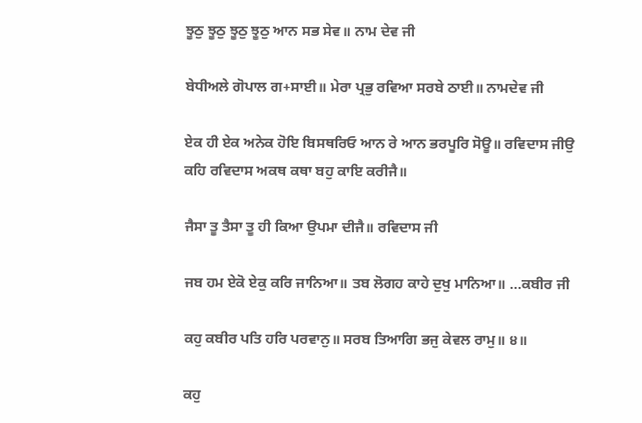ਝੂਠੁ ਝੂਠੁ ਝੂਠੁ ਝੂਠੁ ਆਨ ਸਭ ਸੇਵ॥ ਨਾਮ ਦੇਵ ਜੀ

ਬੇਧੀਅਲੇ ਗੋਪਾਲ ਗ+ਸਾਈ॥ ਮੇਰਾ ਪ੍ਰਭੁ ਰਵਿਆ ਸਰਬੇ ਠਾਈ॥ ਨਾਮਦੇਵ ਜੀ

ਏਕ ਹੀ ਏਕ ਅਨੇਕ ਹੋਇ ਬਿਸਥਰਿਓ ਆਨ ਰੇ ਆਨ ਭਰਪੂਰਿ ਸੋਊ॥ ਰਵਿਦਾਸ ਜੀਉ ਕਹਿ ਰਵਿਦਾਸ ਅਕਥ ਕਥਾ ਬਹੁ ਕਾਇ ਕਰੀਜੈ॥

ਜੈਸਾ ਤੂ ਤੈਸਾ ਤੂ ਹੀ ਕਿਆ ਉਪਮਾ ਦੀਜੈ॥ ਰਵਿਦਾਸ ਜੀ

ਜਬ ਹਮ ਏਕੋ ਏਕੁ ਕਰਿ ਜਾਨਿਆ॥ ਤਬ ਲੋਗਹ ਕਾਹੇ ਦੁਖੁ ਮਾਨਿਆ॥ …ਕਬੀਰ ਜੀ

ਕਹੁ ਕਬੀਰ ਪਤਿ ਹਰਿ ਪਰਵਾਨੁ॥ ਸਰਬ ਤਿਆਗਿ ਭਜੁ ਕੇਵਲ ਰਾਮੁ॥ ੪॥

ਕਹੁ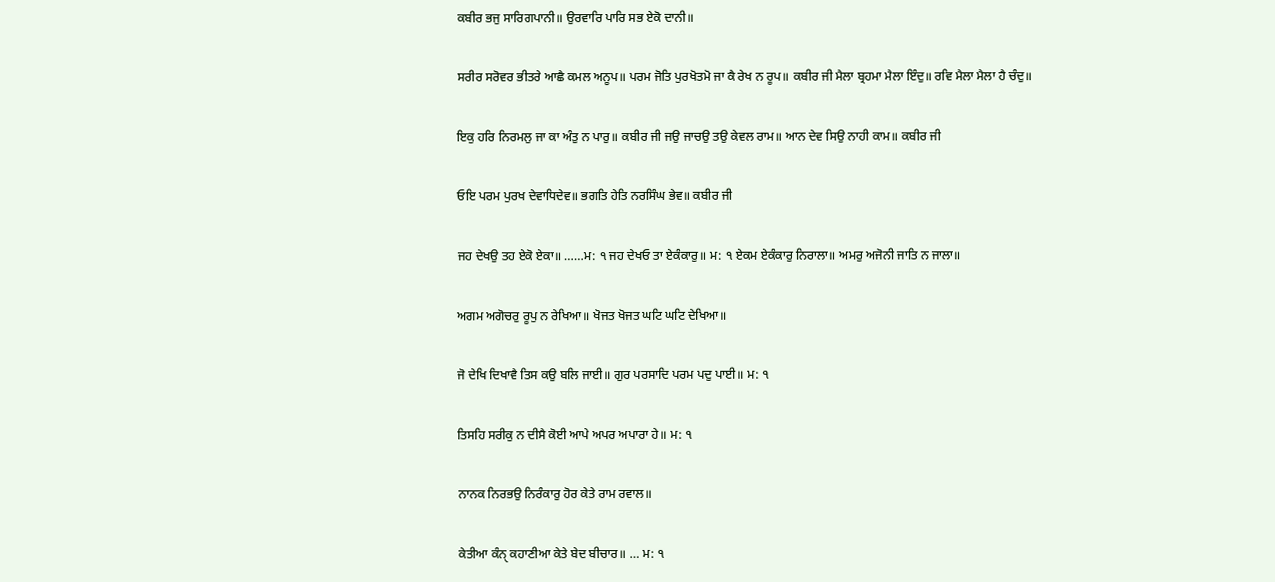ਕਬੀਰ ਭਜੁ ਸਾਰਿਗਪਾਨੀ॥ ਉਰਵਾਰਿ ਪਾਰਿ ਸਭ ਏਕੋ ਦਾਨੀ॥

ਸਰੀਰ ਸਰੋਵਰ ਭੀਤਰੇ ਆਛੈ ਕਮਲ ਅਨੂਪ॥ ਪਰਮ ਜੋਤਿ ਪੁਰਖੋਤਮੋ ਜਾ ਕੈ ਰੇਖ ਨ ਰੂਪ॥ ਕਬੀਰ ਜੀ ਮੈਲਾ ਬ੍ਰਹਮਾ ਮੈਲਾ ਇੰਦੁ॥ ਰਵਿ ਮੈਲਾ ਮੈਲਾ ਹੈ ਚੰਦੁ॥

ਇਕੁ ਹਰਿ ਨਿਰਮਲੁ ਜਾ ਕਾ ਅੰਤੁ ਨ ਪਾਰੁ॥ ਕਬੀਰ ਜੀ ਜਉ ਜਾਚਉ ਤਉ ਕੇਵਲ ਰਾਮ॥ ਆਨ ਦੇਵ ਸਿਉ ਨਾਹੀ ਕਾਮ॥ ਕਬੀਰ ਜੀ

ਓਇ ਪਰਮ ਪੁਰਖ ਦੇਵਾਧਿਦੇਵ॥ ਭਗਤਿ ਹੇਤਿ ਨਰਸਿੰਘ ਭੇਵ॥ ਕਬੀਰ ਜੀ

ਜਹ ਦੇਖਉ ਤਹ ਏਕੋ ਏਕਾ॥ ……ਮ: ੧ ਜਹ ਦੇਖਓ ਤਾ ਏਕੰਕਾਰੁ॥ ਮ: ੧ ਏਕਮ ਏਕੰਕਾਰੁ ਨਿਰਾਲਾ॥ ਅਮਰੁ ਅਜੋਨੀ ਜਾਤਿ ਨ ਜਾਲਾ॥

ਅਗਮ ਅਗੋਚਰੁ ਰੂਪੁ ਨ ਰੇਖਿਆ॥ ਖੋਜਤ ਖੋਜਤ ਘਟਿ ਘਟਿ ਦੇਖਿਆ॥

ਜੋ ਦੇਖਿ ਦਿਖਾਵੈ ਤਿਸ ਕਉ ਬਲਿ ਜਾਈ॥ ਗੁਰ ਪਰਸਾਦਿ ਪਰਮ ਪਦੁ ਪਾਈ॥ ਮ: ੧

ਤਿਸਹਿ ਸਰੀਕੁ ਨ ਦੀਸੈ ਕੋਈ ਆਪੇ ਅਪਰ ਅਪਾਰਾ ਹੇ॥ ਮ: ੧

ਨਾਨਕ ਨਿਰਭਉ ਨਿਰੰਕਾਰੁ ਹੋਰ ਕੇਤੇ ਰਾਮ ਰਵਾਲ॥

ਕੇਤੀਆ ਕੰਨੑ ਕਹਾਣੀਆ ਕੇਤੇ ਬੇਦ ਬੀਚਾਰ॥ … ਮ: ੧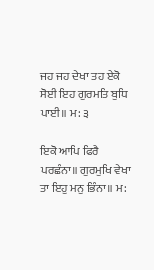ਜਹ ਜਹ ਦੇਖਾ ਤਹ ਏਕੋ ਸੋਈ ਇਹ ਗੁਰਮਤਿ ਬੁਧਿ ਪਾਈ॥ ਮ: ੩

ਇਕੋ ਆਪਿ ਫਿਰੈ ਪਰਛੰਨਾ॥ ਗੁਰਮੁਖਿ ਵੇਖਾ ਤਾ ਇਹੁ ਮਨੁ ਭਿੰਨਾ॥ ਮ: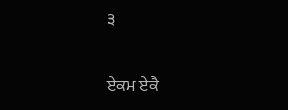੩

ਏਕਮ ਏਕੈ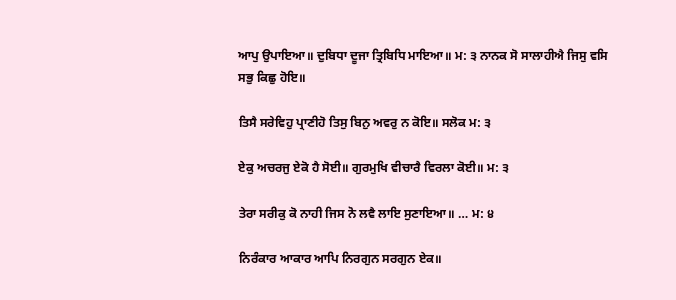ਆਪੁ ਉਪਾਇਆ॥ ਦੁਬਿਧਾ ਦੂਜਾ ਤ੍ਰਿਬਿਧਿ ਮਾਇਆ॥ ਮ: ੩ ਨਾਨਕ ਸੋ ਸਾਲਾਹੀਐ ਜਿਸੁ ਵਸਿ ਸਭੁ ਕਿਛੁ ਹੋਇ॥

ਤਿਸੈ ਸਰੇਵਿਹੁ ਪ੍ਰਾਣੀਹੋ ਤਿਸੁ ਬਿਨੁ ਅਵਰੁ ਨ ਕੋਇ॥ ਸਲੋਕ ਮ: ੩

ਏਕੁ ਅਚਰਜੁ ਏਕੋ ਹੈ ਸੋਈ॥ ਗੁਰਮੁਖਿ ਵੀਚਾਰੈ ਵਿਰਲਾ ਕੋਈ॥ ਮ: ੩

ਤੇਰਾ ਸਰੀਕੁ ਕੋ ਨਾਹੀ ਜਿਸ ਨੋ ਲਵੈ ਲਾਇ ਸੁਣਾਇਆ॥ … ਮ: ੪

ਨਿਰੰਕਾਰ ਆਕਾਰ ਆਪਿ ਨਿਰਗੁਨ ਸਰਗੁਨ ਏਕ॥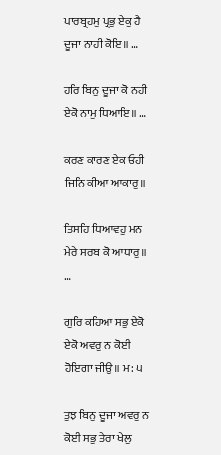ਪਾਰਬ੍ਰਹਮੁ ਪ੍ਰਭੁ ਏਕੁ ਹੈ ਦੂਜਾ ਨਾਹੀ ਕੋਇ॥ …

ਹਰਿ ਬਿਨੁ ਦੂਜਾ ਕੋ ਨਹੀ ਏਕੋ ਨਾਮੁ ਧਿਆਇ॥ …

ਕਰਣ ਕਾਰਣ ਏਕ ਓਹੀ ਜਿਨਿ ਕੀਆ ਆਕਾਰੁ॥

ਤਿਸਹਿ ਧਿਆਵਹੁ ਮਨ ਮੇਰੇ ਸਰਬ ਕੋ ਆਧਾਰੁ॥ …

ਗੁਰਿ ਕਹਿਆ ਸਭੁ ਏਕੋ ਏਕੋ ਅਵਰੁ ਨ ਕੋਈ ਹੋਇਗਾ ਜੀਉ॥ ਮ: ੫

ਤੁਝ ਬਿਨੁ ਦੂਜਾ ਅਵਰੁ ਨ ਕੋਈ ਸਭੁ ਤੇਰਾ ਖੇਲੁ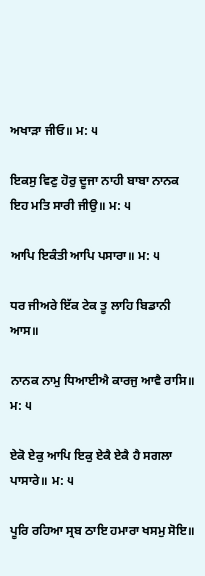ਅਖਾੜਾ ਜੀਓ॥ ਮ: ੫

ਇਕਸੁ ਵਿਣੁ ਹੋਰੁ ਦੂਜਾ ਨਾਹੀ ਬਾਬਾ ਨਾਨਕ ਇਹ ਮਤਿ ਸਾਰੀ ਜੀਉ॥ ਮ: ੫

ਆਪਿ ਇਕੰਤੀ ਆਪਿ ਪਸਾਰਾ॥ ਮ: ੫

ਧਰ ਜੀਅਰੇ ਇੱਕ ਟੇਕ ਤੂ ਲਾਹਿ ਬਿਡਾਨੀ ਆਸ॥

ਨਾਨਕ ਨਾਮੁ ਧਿਆਈਐ ਕਾਰਜੁ ਆਵੈ ਰਾਸਿ॥ ਮ: ੫

ਏਕੋ ਏਕੁ ਆਪਿ ਇਕੁ ਏਕੈ ਏਕੈ ਹੈ ਸਗਲਾ ਪਾਸਾਰੇ॥ ਮ: ੫

ਪੂਰਿ ਰਹਿਆ ਸ੍ਰਬ ਠਾਇ ਹਮਾਰਾ ਖਸਮੁ ਸੋਇ॥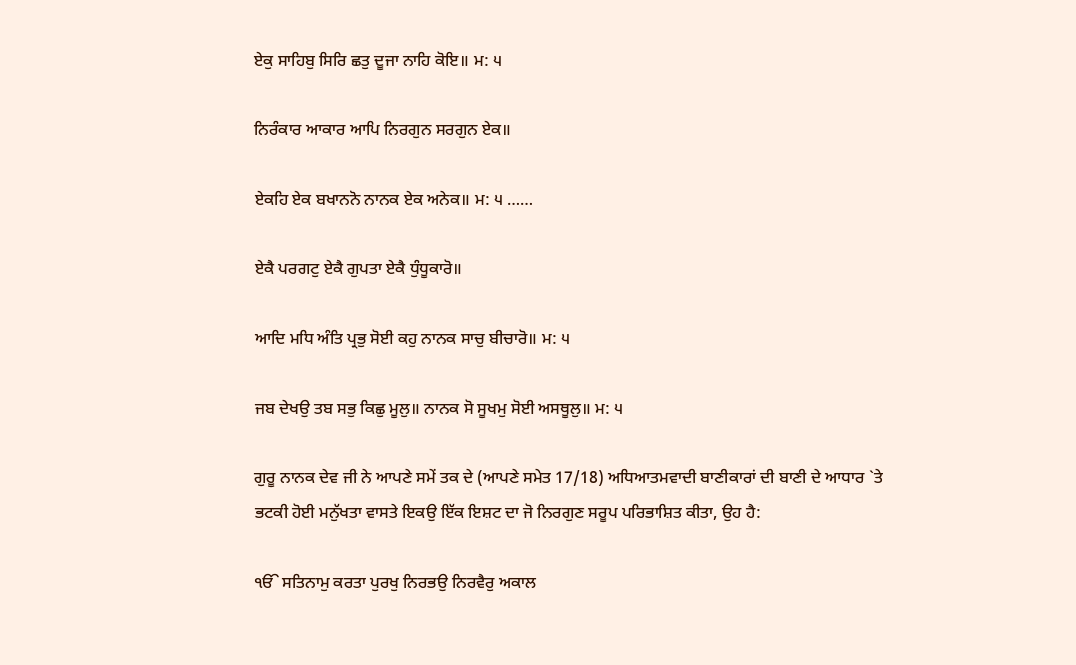ਏਕੁ ਸਾਹਿਬੁ ਸਿਰਿ ਛਤੁ ਦੂਜਾ ਨਾਹਿ ਕੋਇ॥ ਮ: ੫

ਨਿਰੰਕਾਰ ਆਕਾਰ ਆਪਿ ਨਿਰਗੁਨ ਸਰਗੁਨ ਏਕ॥

ਏਕਹਿ ਏਕ ਬਖਾਨਨੋ ਨਾਨਕ ਏਕ ਅਨੇਕ॥ ਮ: ੫ ……

ਏਕੈ ਪਰਗਟੁ ਏਕੈ ਗੁਪਤਾ ਏਕੈ ਧੁੰਧੂਕਾਰੋ॥

ਆਦਿ ਮਧਿ ਅੰਤਿ ਪ੍ਰਭੁ ਸੋਈ ਕਹੁ ਨਾਨਕ ਸਾਚੁ ਬੀਚਾਰੋ॥ ਮ: ੫

ਜਬ ਦੇਖਉ ਤਬ ਸਭੁ ਕਿਛੁ ਮੂਲੁ॥ ਨਾਨਕ ਸੋ ਸੂਖਮੁ ਸੋਈ ਅਸਥੂਲੁ॥ ਮ: ੫

ਗੁਰੂ ਨਾਨਕ ਦੇਵ ਜੀ ਨੇ ਆਪਣੇ ਸਮੇਂ ਤਕ ਦੇ (ਆਪਣੇ ਸਮੇਤ 17/18) ਅਧਿਆਤਮਵਾਦੀ ਬਾਣੀਕਾਰਾਂ ਦੀ ਬਾਣੀ ਦੇ ਆਧਾਰ `ਤੇ ਭਟਕੀ ਹੋਈ ਮਨੁੱਖਤਾ ਵਾਸਤੇ ਇਕਉ ਇੱਕ ਇਸ਼ਟ ਦਾ ਜੋ ਨਿਰਗੁਣ ਸਰੂਪ ਪਰਿਭਾਸ਼ਿਤ ਕੀਤਾ, ਉਹ ਹੈ:

ੴ ਸਤਿਨਾਮੁ ਕਰਤਾ ਪੁਰਖੁ ਨਿਰਭਉ ਨਿਰਵੈਰੁ ਅਕਾਲ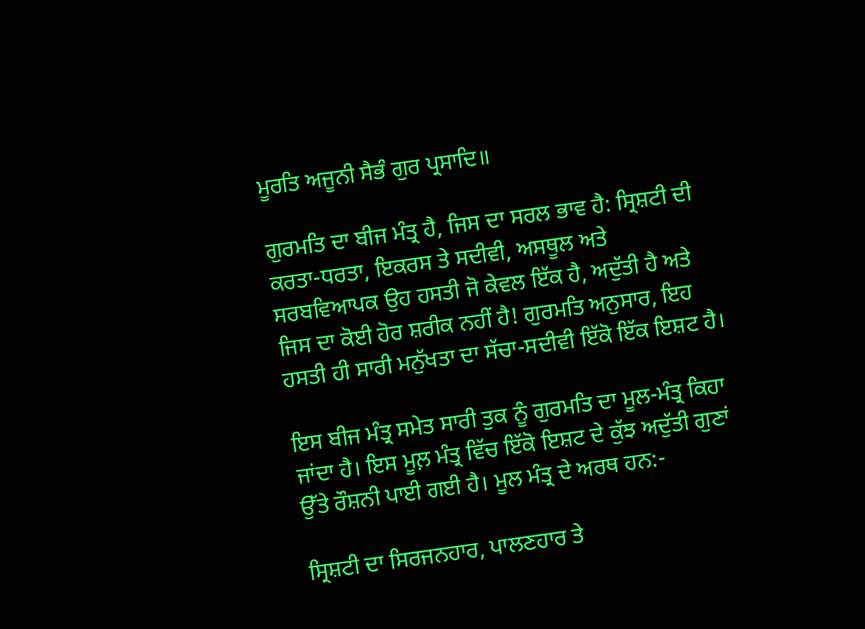ਮੂਰਤਿ ਅਜੂਨੀ ਸੈਭੰ ਗੁਰ ਪ੍ਰਸਾਦਿ॥

ਗੁਰਮਤਿ ਦਾ ਬੀਜ ਮੰਤ੍ਰ ਹੈ, ਜਿਸ ਦਾ ਸਰਲ ਭਾਵ ਹੈ: ਸ੍ਰਿਸ਼ਟੀ ਦੀ ਕਰਤਾ-ਧਰਤਾ, ਇਕਰਸ ਤੇ ਸਦੀਵੀ, ਅਸਥੂਲ ਅਤੇ ਸਰਬਵਿਆਪਕ ਉਹ ਹਸਤੀ ਜੋ ਕੇਵਲ ਇੱਕ ਹੈ, ਅਦੁੱਤੀ ਹੈ ਅਤੇ ਜਿਸ ਦਾ ਕੋਈ ਹੋਰ ਸ਼ਰੀਕ ਨਹੀਂ ਹੈ! ਗੁਰਮਤਿ ਅਨੁਸਾਰ, ਇਹ ਹਸਤੀ ਹੀ ਸਾਰੀ ਮਨੁੱਖਤਾ ਦਾ ਸੱਚਾ-ਸਦੀਵੀ ਇੱਕੋ ਇੱਕ ਇਸ਼ਟ ਹੈ।

ਇਸ ਬੀਜ ਮੰਤ੍ਰ ਸਮੇਤ ਸਾਰੀ ਤੁਕ ਨੂੰ ਗੁਰਮਤਿ ਦਾ ਮੂਲ-ਮੰਤ੍ਰ ਕਿਹਾ ਜਾਂਦਾ ਹੈ। ਇਸ ਮੂਲ਼ ਮੰਤ੍ਰ ਵਿੱਚ ਇੱਕੋ ਇਸ਼ਟ ਦੇ ਕੁੱਝ ਅਦੁੱਤੀ ਗੁਣਾਂ ਉੱਤੇ ਰੌਸ਼ਨੀ ਪਾਈ ਗਈ ਹੈ। ਮੂਲ ਮੰਤ੍ਰ ਦੇ ਅਰਥ ਹਨ:-

ਸ੍ਰਿਸ਼ਟੀ ਦਾ ਸਿਰਜਨਹਾਰ, ਪਾਲਣਹਾਰ ਤੇ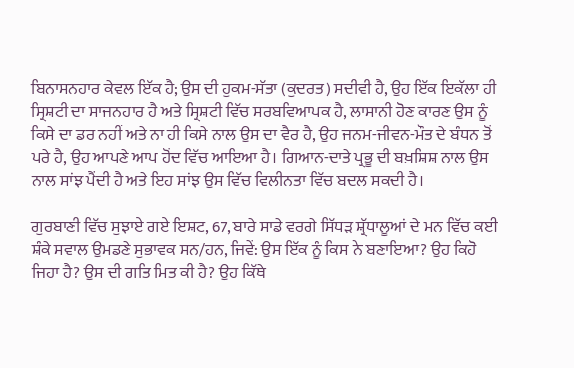ਬਿਨਾਸਨਹਾਰ ਕੇਵਲ ਇੱਕ ਹੈ; ਉਸ ਦੀ ਹੁਕਮ-ਸੱਤਾ (ਕੁਦਰਤ) ਸਦੀਵੀ ਹੈ, ਉਹ ਇੱਕ ਇਕੱਲਾ ਹੀ ਸ੍ਰਿਸ਼ਟੀ ਦਾ ਸਾਜਨਹਾਰ ਹੈ ਅਤੇ ਸ੍ਰਿਸ਼ਟੀ ਵਿੱਚ ਸਰਬਵਿਆਪਕ ਹੈ, ਲਾਸਾਨੀ ਹੋਣ ਕਾਰਣ ਉਸ ਨੂੰ ਕਿਸੇ ਦਾ ਡਰ ਨਹੀਂ ਅਤੇ ਨਾ ਹੀ ਕਿਸੇ ਨਾਲ ਉਸ ਦਾ ਵੈਰ ਹੈ, ਉਹ ਜਨਮ-ਜੀਵਨ-ਮੌਤ ਦੇ ਬੰਧਨ ਤੋਂ ਪਰੇ ਹੈ, ਉਹ ਆਪਣੇ ਆਪ ਹੋਂਦ ਵਿੱਚ ਆਇਆ ਹੈ। ਗਿਆਨ-ਦਾਤੇ ਪ੍ਰਭੂ ਦੀ ਬਖ਼ਸ਼ਿਸ਼ ਨਾਲ ਉਸ ਨਾਲ ਸਾਂਝ ਪੈਂਦੀ ਹੈ ਅਤੇ ਇਹ ਸਾਂਝ ਉਸ ਵਿੱਚ ਵਿਲੀਨਤਾ ਵਿੱਚ ਬਦਲ ਸਕਦੀ ਹੈ।

ਗੁਰਬਾਣੀ ਵਿੱਚ ਸੁਝਾਏ ਗਏ ਇਸ਼ਟ, 67, ਬਾਰੇ ਸਾਡੇ ਵਰਗੇ ਸਿੱਧੜ ਸ਼੍ਰੱਧਾਲੂਆਂ ਦੇ ਮਨ ਵਿੱਚ ਕਈ ਸ਼ੰਕੇ ਸਵਾਲ ਉਮਡਣੇ ਸੁਭਾਵਕ ਸਨ/ਹਨ, ਜਿਵੇਂ: ਉਸ ਇੱਕ ਨੂੰ ਕਿਸ ਨੇ ਬਣਾਇਆ? ਉਹ ਕਿਹੋ ਜਿਹਾ ਹੈ? ਉਸ ਦੀ ਗਤਿ ਮਿਤ ਕੀ ਹੈ? ਉਹ ਕਿੱਥੇ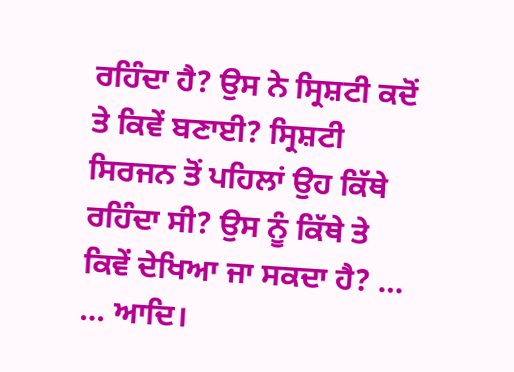ਰਹਿੰਦਾ ਹੈ? ਉਸ ਨੇ ਸ੍ਰਿਸ਼ਟੀ ਕਦੋਂ ਤੇ ਕਿਵੇਂ ਬਣਾਈ? ਸ੍ਰਿਸ਼ਟੀ ਸਿਰਜਨ ਤੋਂ ਪਹਿਲਾਂ ਉਹ ਕਿੱਥੇ ਰਹਿੰਦਾ ਸੀ? ਉਸ ਨੂੰ ਕਿੱਥੇ ਤੇ ਕਿਵੇਂ ਦੇਖਿਆ ਜਾ ਸਕਦਾ ਹੈ? … … ਆਦਿ।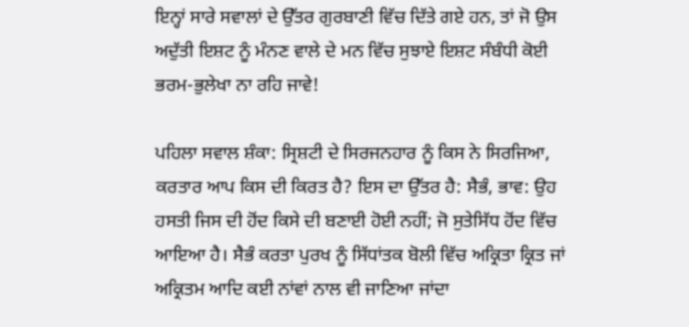ਇਨ੍ਹਾਂ ਸਾਰੇ ਸਵਾਲਾਂ ਦੇ ਉੱਤਰ ਗੁਰਬਾਣੀ ਵਿੱਚ ਦਿੱਤੇ ਗਏ ਹਨ, ਤਾਂ ਜੋ ਉਸ ਅਦੁੱਤੀ ਇਸ਼ਟ ਨੂੰ ਮੰਨਣ ਵਾਲੇ ਦੇ ਮਨ ਵਿੱਚ ਸੁਝਾਏ ਇਸ਼ਟ ਸੰਬੰਧੀ ਕੋਈ ਭਰਮ-ਭੁਲੇਖਾ ਨਾ ਰਹਿ ਜਾਵੇ!

ਪਹਿਲਾ ਸਵਾਲ ਸ਼ੰਕਾ: ਸ੍ਰਿਸ਼ਟੀ ਦੇ ਸਿਰਜਨਹਾਰ ਨੂੰ ਕਿਸ ਨੇ ਸਿਰਜਿਆ, ਕਰਤਾਰ ਆਪ ਕਿਸ ਦੀ ਕਿਰਤ ਹੈ? ਇਸ ਦਾ ਉੱਤਰ ਹੈ: ਸੈਭੰ, ਭਾਵ: ਉਹ ਹਸਤੀ ਜਿਸ ਦੀ ਹੋਂਦ ਕਿਸੇ ਦੀ ਬਣਾਈ ਹੋਈ ਨਹੀਂ; ਜੋ ਸੁਤੇਸਿੱਧ ਹੋਂਦ ਵਿੱਚ ਆਇਆ ਹੈ। ਸੈਭੰ ਕਰਤਾ ਪੁਰਖ ਨੂੰ ਸਿੱਧਾਂਤਕ ਬੋਲੀ ਵਿੱਚ ਅਕ੍ਰਿਤਾ ਕ੍ਰਿਤ ਜਾਂ ਅਕ੍ਰਿਤਮ ਆਦਿ ਕਈ ਨਾਂਵਾਂ ਨਾਲ ਵੀ ਜਾਣਿਆ ਜਾਂਦਾ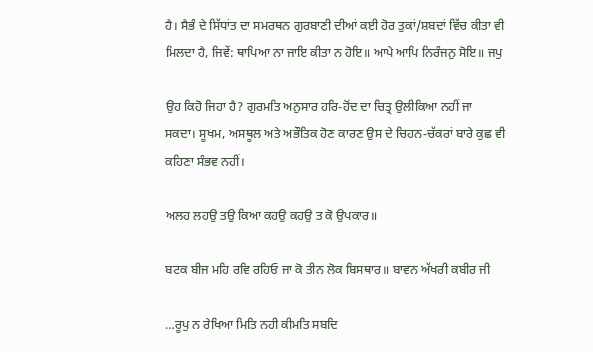ਹੈ। ਸੈਭੰ ਦੇ ਸਿੱਧਾਂਤ ਦਾ ਸਮਰਥਨ ਗੁਰਬਾਣੀ ਦੀਆਂ ਕਈ ਹੋਰ ਤੁਕਾਂ/ਸ਼ਬਦਾਂ ਵਿੱਚ ਕੀਤਾ ਵੀ ਮਿਲਦਾ ਹੈ, ਜਿਵੇਂ: ਥਾਪਿਆ ਨਾ ਜਾਇ ਕੀਤਾ ਨ ਹੋਇ॥ ਆਪੇ ਆਪਿ ਨਿਰੰਜਨੁ ਸੋਇ॥ ਜਪੁ

ਉਹ ਕਿਹੋ ਜਿਹਾ ਹੈ? ਗੁਰਮਤਿ ਅਨੁਸਾਰ ਹਰਿ-ਹੋਂਦ ਦਾ ਚਿਤ੍ਰ ਉਲੀਕਿਆ ਨਹੀਂ ਜਾ ਸਕਦਾ। ਸੂਖਮ, ਅਸਥੂਲ ਅਤੇ ਅਭੌਤਿਕ ਹੋਣ ਕਾਰਣ ਉਸ ਦੇ ਚਿਹਨ-ਚੱਕਰਾਂ ਬਾਰੇ ਕੁਛ ਵੀ ਕਹਿਣਾ ਸੰਭਵ ਨਹੀਂ।

ਅਲਹ ਲਹਉ ਤਉ ਕਿਆ ਕਹਉ ਕਹਉ ਤ ਕੋ ਉਪਕਾਰ॥

ਬਟਕ ਬੀਜ ਮਹਿ ਰਵਿ ਰਹਿਓ ਜਾ ਕੋ ਤੀਨ ਲੋਕ ਬਿਸਥਾਰ॥ ਬਾਵਨ ਅੱਖਰੀ ਕਬੀਰ ਜੀ

…ਰੂਪੁ ਨ ਰੇਖਿਆ ਮਿਤਿ ਨਹੀ ਕੀਮਤਿ ਸਬਦਿ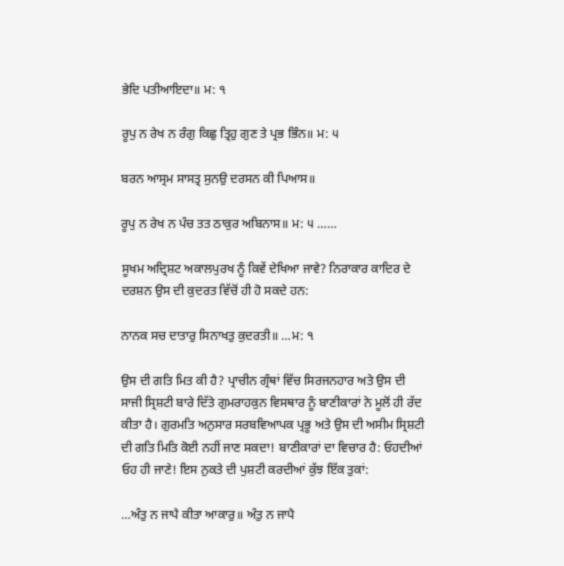ਭੇਦਿ ਪਤੀਆਇਦਾ॥ ਮ: ੧

ਰੂਪੁ ਨ ਰੇਖ ਨ ਰੰਗੁ ਕਿਛੁ ਤ੍ਰਿਹੁ ਗੁਣ ਤੇ ਪ੍ਰਭ ਭਿੰਨ॥ ਮ: ੫

ਬਰਨ ਆਸ੍ਰਮ ਸਾਸਤ੍ਰ ਸੁਨਉ ਦਰਸਨ ਕੀ ਪਿਆਸ॥

ਰੂਪੁ ਨ ਰੇਖ ਨ ਪੰਚ ਤਤ ਠਾਕੁਰ ਅਬਿਨਾਸ॥ ਮ: ੫ ……

ਸੂਖਮ ਅਦ੍ਰਿਸ਼ਟ ਅਕਾਲਪੁਰਖ ਨੂੰ ਕਿਵੇਂ ਦੇਖਿਆ ਜਾਵੇ? ਨਿਰਾਕਾਰ ਕਾਦਿਰ ਦੇ ਦਰਸ਼ਨ ਉਸ ਦੀ ਕੁਦਰਤ ਵਿੱਚੋਂ ਹੀ ਹੋ ਸਕਦੇ ਹਨ:

ਨਾਨਕ ਸਚ ਦਾਤਾਰੁ ਸਿਨਾਖਤੁ ਕੁਦਰਤੀ॥ …ਮ: ੧

ਉਸ ਦੀ ਗਤਿ ਮਿਤ ਕੀ ਹੈ? ਪ੍ਰਾਚੀਨ ਗ੍ਰੰਥਾਂ ਵਿੱਚ ਸਿਰਜਨਹਾਰ ਅਤੇ ਉਸ ਦੀ ਸਾਜੀ ਸ੍ਰਿਸ਼ਟੀ ਬਾਰੇ ਦਿੱਤੇ ਗੁਮਰਾਹਕੁਨ ਵਿਸਥਾਰ ਨੂੰ ਬਾਣੀਕਾਰਾਂ ਨੇ ਮੂਲੋਂ ਹੀ ਰੱਦ ਕੀਤਾ ਹੈ। ਗੁਰਮਤਿ ਅਨੁਸਾਰ ਸਰਬਵਿਆਪਕ ਪ੍ਰਭੂ ਅਤੇ ਉਸ ਦੀ ਅਸੀਮ ਸ੍ਰਿਸ਼ਟੀ ਦੀ ਗਤਿ ਮਿਤਿ ਕੋਈ ਨਹੀਂ ਜਾਣ ਸਕਦਾ! ਬਾਣੀਕਾਰਾਂ ਦਾ ਵਿਚਾਰ ਹੈ: ਓਹਦੀਆਂ ਓਹ ਹੀ ਜਾਣੇ! ਇਸ ਨੁਕਤੇ ਦੀ ਪੁਸ਼ਟੀ ਕਰਦੀਆਂ ਕੁੱਝ ਇੱਕ ਤੁਕਾਂ:

…ਅੰਤੁ ਨ ਜਾਪੈ ਕੀਤਾ ਆਕਾਰੁ॥ ਅੰਤੁ ਨ ਜਾਪੈ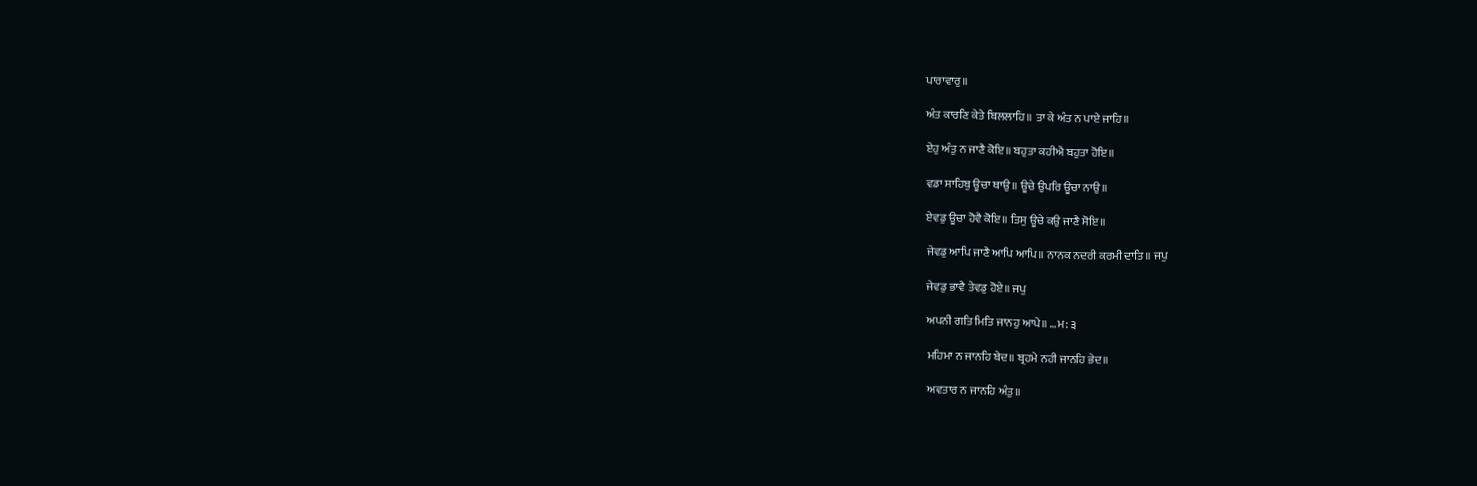ਪਾਰਾਵਾਰੁ॥

ਅੰਤ ਕਾਰਣਿ ਕੇਤੇ ਬਿਲਲਾਹਿ॥ ਤਾ ਕੇ ਅੰਤ ਨ ਪਾਏ ਜਾਹਿ॥

ਏਹੁ ਅੰਤੁ ਨ ਜਾਣੈ ਕੋਇ॥ ਬਹੁਤਾ ਕਹੀਐ ਬਹੁਤਾ ਹੋਇ॥

ਵਡਾ ਸਾਹਿਬੁ ਊਚਾ ਥਾਉ॥ ਊਚੇ ਉਪਰਿ ਊਚਾ ਨਾਉ॥

ਏਵਡੁ ਊਚਾ ਹੋਵੈ ਕੋਇ॥ ਤਿਸੁ ਊਚੇ ਕਉ ਜਾਣੈ ਸੋਇ॥

ਜੇਵਡੁ ਆਪਿ ਜਾਣੈ ਆਪਿ ਆਪਿ॥ ਨਾਨਕ ਨਦਰੀ ਕਰਮੀ ਦਾਤਿ॥ ਜਪੁ

ਜੇਵਡੁ ਭਾਵੈ ਤੇਵਡੁ ਹੋਏ॥ ਜਪੁ

ਅਪਨੀ ਗਤਿ ਮਿਤਿ ਜਾਨਹੁ ਆਪੇ॥ …ਮ: ੩

ਮਹਿਮਾ ਨ ਜਾਨਹਿ ਬੇਦ॥ ਬ੍ਰਹਮੇ ਨਹੀ ਜਾਨਹਿ ਭੇਦ॥

ਅਵਤਾਰ ਨ ਜਾਨਹਿ ਅੰਤੁ॥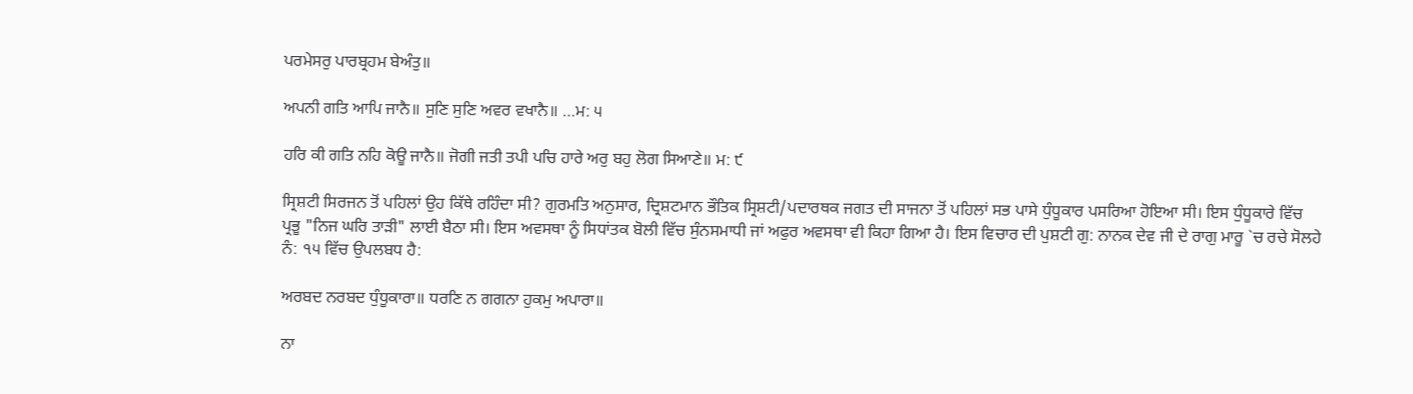ਪਰਮੇਸਰੁ ਪਾਰਬ੍ਰਹਮ ਬੇਅੰਤੁ॥

ਅਪਨੀ ਗਤਿ ਆਪਿ ਜਾਨੈ॥ ਸੁਣਿ ਸੁਣਿ ਅਵਰ ਵਖਾਨੈ॥ …ਮ: ੫

ਹਰਿ ਕੀ ਗਤਿ ਨਹਿ ਕੋਊ ਜਾਨੈ॥ ਜੋਗੀ ਜਤੀ ਤਪੀ ਪਚਿ ਹਾਰੇ ਅਰੁ ਬਹੁ ਲੋਗ ਸਿਆਣੇ॥ ਮ: ੯

ਸ੍ਰਿਸ਼ਟੀ ਸਿਰਜਨ ਤੋਂ ਪਹਿਲਾਂ ਉਹ ਕਿੱਥੇ ਰਹਿੰਦਾ ਸੀ? ਗੁਰਮਤਿ ਅਨੁਸਾਰ, ਦ੍ਰਿਸ਼ਟਮਾਨ ਭੌਤਿਕ ਸ੍ਰਿਸ਼ਟੀ/ਪਦਾਰਥਕ ਜਗਤ ਦੀ ਸਾਜਨਾ ਤੋਂ ਪਹਿਲਾਂ ਸਭ ਪਾਸੇ ਧੁੰਧੂਕਾਰ ਪਸਰਿਆ ਹੋਇਆ ਸੀ। ਇਸ ਧੁੰਧੂਕਾਰੇ ਵਿੱਚ ਪ੍ਰਭੂ "ਨਿਜ ਘਰਿ ਤਾੜੀ" ਲਾਈ ਬੈਠਾ ਸੀ। ਇਸ ਅਵਸਥਾ ਨੂੰ ਸਿਧਾਂਤਕ ਬੋਲੀ ਵਿੱਚ ਸੁੰਨਸਮਾਧੀ ਜਾਂ ਅਫੁਰ ਅਵਸਥਾ ਵੀ ਕਿਹਾ ਗਿਆ ਹੈ। ਇਸ ਵਿਚਾਰ ਦੀ ਪੁਸ਼ਟੀ ਗੁ: ਨਾਨਕ ਦੇਵ ਜੀ ਦੇ ਰਾਗੁ ਮਾਰੂ `ਚ ਰਚੇ ਸੋਲਹੇ ਨੰ: ੧੫ ਵਿੱਚ ਉਪਲਬਧ ਹੈ:

ਅਰਬਦ ਨਰਬਦ ਧੁੰਧੂਕਾਰਾ॥ ਧਰਣਿ ਨ ਗਗਨਾ ਹੁਕਮੁ ਅਪਾਰਾ॥

ਨਾ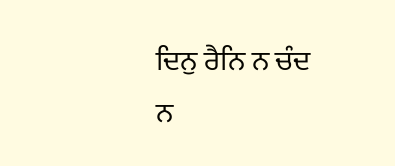ਦਿਨੁ ਰੈਨਿ ਨ ਚੰਦ ਨ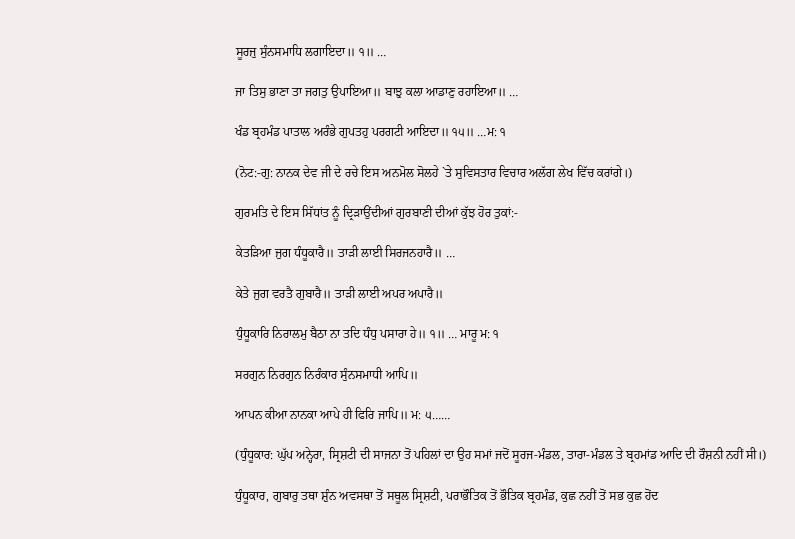ਸੂਰਜੁ ਸੁੰਨਸਮਾਧਿ ਲਗਾਇਦਾ॥ ੧॥ …

ਜਾ ਤਿਸੁ ਭਾਣਾ ਤਾ ਜਗਤੁ ਉਪਾਇਆ॥ ਬਾਝੁ ਕਲਾ ਆਡਾਣੁ ਰਹਾਇਆ॥ …

ਖੰਡ ਬ੍ਰਹਮੰਡ ਪਾਤਾਲ ਅਰੰਭੇ ਗੁਪਤਹੁ ਪਰਗਟੀ ਆਇਦਾ॥ ੧੫॥ …ਮ: ੧

(ਨੋਟ:-ਗੁ: ਨਾਨਕ ਦੇਵ ਜੀ ਦੇ ਰਚੇ ਇਸ ਅਨਮੋਲ ਸੋਲਹੇ `ਤੇ ਸੁਵਿਸਤਾਰ ਵਿਚਾਰ ਅਲੱਗ ਲੇਖ ਵਿੱਚ ਕਰਾਂਗੇ।)

ਗੁਰਮਤਿ ਦੇ ਇਸ ਸਿੱਧਾਂਤ ਨੂੰ ਦ੍ਰਿੜਾਉਂਦੀਆਂ ਗੁਰਬਾਣੀ ਦੀਆਂ ਕੁੱਝ ਹੋਰ ਤੁਕਾਂ:-

ਕੇਤੜਿਆ ਜੁਗ ਧੰਧੂਕਾਰੈ॥ ਤਾੜੀ ਲਾਈ ਸਿਰਜਨਹਾਰੈ॥ …

ਕੇਤੇ ਜੁਗ ਵਰਤੈ ਗੁਬਾਰੈ॥ ਤਾੜੀ ਲਾਈ ਅਪਰ ਅਪਾਰੈ॥

ਧੁੰਧੂਕਾਰਿ ਨਿਰਾਲਮੁ ਬੈਠਾ ਨਾ ਤਦਿ ਧੰਧੁ ਪਸਾਰਾ ਹੇ॥ ੧॥ … ਮਾਰੂ ਮ: ੧

ਸਰਗੁਨ ਨਿਰਗੁਨ ਨਿਰੰਕਾਰ ਸੁੰਨਸਮਾਧੀ ਆਪਿ॥

ਆਪਨ ਕੀਆ ਨਾਨਕਾ ਆਪੇ ਹੀ ਫਿਰਿ ਜਾਪਿ॥ ਮ: ੫……

(ਧੁੰਧੂਕਾਰ: ਘੁੱਪ ਅਨ੍ਹੇਰਾ, ਸ੍ਰਿਸ਼ਟੀ ਦੀ ਸਾਜਨਾ ਤੋਂ ਪਹਿਲਾਂ ਦਾ ਉਹ ਸਮਾਂ ਜਦੋਂ ਸੂਰਜ-ਮੰਡਲ, ਤਾਰਾ-ਮੰਡਲ ਤੇ ਬ੍ਰਹਮਾਂਡ ਆਦਿ ਦੀ ਰੌਸ਼ਨੀ ਨਹੀਂ ਸੀ।)

ਧੁੰਧੂਕਾਰ, ਗੁਬਾਰੁ ਤਥਾ ਸ਼ੁੰਨ ਅਵਸਥਾ ਤੋਂ ਸਥੂਲ ਸ੍ਰਿਸ਼ਟੀ, ਪਰਾਭੌਤਿਕ ਤੋਂ ਭੌਤਿਕ ਬ੍ਰਹਮੰਡ, ਕੁਛ ਨਹੀਂ ਤੋਂ ਸਭ ਕੁਛ ਹੋਂਦ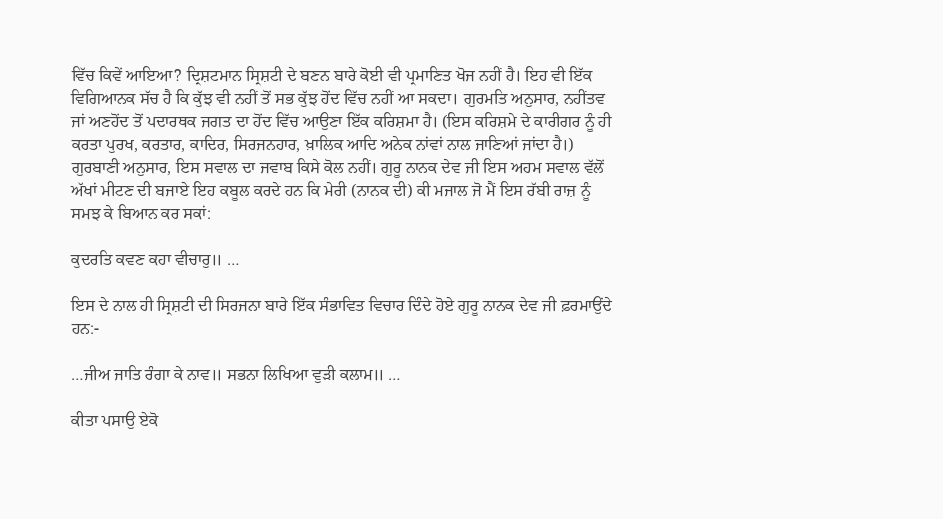ਵਿੱਚ ਕਿਵੇਂ ਆਇਆ? ਦ੍ਰਿਸ਼ਟਮਾਨ ਸ੍ਰਿਸ਼ਟੀ ਦੇ ਬਣਨ ਬਾਰੇ ਕੋਈ ਵੀ ਪ੍ਰਮਾਣਿਤ ਖੋਜ ਨਹੀਂ ਹੈ। ਇਹ ਵੀ ਇੱਕ ਵਿਗਿਆਨਕ ਸੱਚ ਹੈ ਕਿ ਕੁੱਝ ਵੀ ਨਹੀਂ ਤੋਂ ਸਭ ਕੁੱਝ ਹੋਂਦ ਵਿੱਚ ਨਹੀਂ ਆ ਸਕਦਾ। ਗੁਰਮਤਿ ਅਨੁਸਾਰ, ਨਹੀਂਤਵ ਜਾਂ ਅਣਹੋਂਦ ਤੋਂ ਪਦਾਰਥਕ ਜਗਤ ਦਾ ਹੋਂਦ ਵਿੱਚ ਆਉਣਾ ਇੱਕ ਕਰਿਸ਼ਮਾ ਹੈ। (ਇਸ ਕਰਿਸ਼ਮੇ ਦੇ ਕਾਰੀਗਰ ਨੂੰ ਹੀ ਕਰਤਾ ਪੁਰਖ, ਕਰਤਾਰ, ਕਾਦਿਰ, ਸਿਰਜਨਹਾਰ, ਖ਼ਾਲਿਕ ਆਦਿ ਅਨੇਕ ਨਾਂਵਾਂ ਨਾਲ ਜਾਣਿਆਂ ਜਾਂਦਾ ਹੈ।) ਗੁਰਬਾਣੀ ਅਨੁਸਾਰ, ਇਸ ਸਵਾਲ ਦਾ ਜਵਾਬ ਕਿਸੇ ਕੋਲ ਨਹੀਂ। ਗੁਰੂ ਨਾਨਕ ਦੇਵ ਜੀ ਇਸ ਅਹਮ ਸਵਾਲ ਵੱਲੋਂ ਅੱਖਾਂ ਮੀਟਣ ਦੀ ਬਜਾਏ ਇਹ ਕਬੂਲ ਕਰਦੇ ਹਨ ਕਿ ਮੇਰੀ (ਨਾਨਕ ਦੀ) ਕੀ ਮਜਾਲ ਜੋ ਮੈਂ ਇਸ ਰੱਬੀ ਰਾਜ਼ ਨੂੰ ਸਮਝ ਕੇ ਬਿਆਨ ਕਰ ਸਕਾਂ:

ਕੁਦਰਤਿ ਕਵਣ ਕਹਾ ਵੀਚਾਰੁ॥ …

ਇਸ ਦੇ ਨਾਲ ਹੀ ਸ੍ਰਿਸ਼ਟੀ ਦੀ ਸਿਰਜਨਾ ਬਾਰੇ ਇੱਕ ਸੰਭਾਵਿਤ ਵਿਚਾਰ ਦਿੰਦੇ ਹੋਏ ਗੁਰੂ ਨਾਨਕ ਦੇਵ ਜੀ ਫ਼ਰਮਾਉਂਦੇ ਹਨ:-

…ਜੀਅ ਜਾਤਿ ਰੰਗਾ ਕੇ ਨਾਵ॥ ਸਭਨਾ ਲਿਖਿਆ ਵੁੜੀ ਕਲਾਮ॥ …

ਕੀਤਾ ਪਸਾਉ ਏਕੋ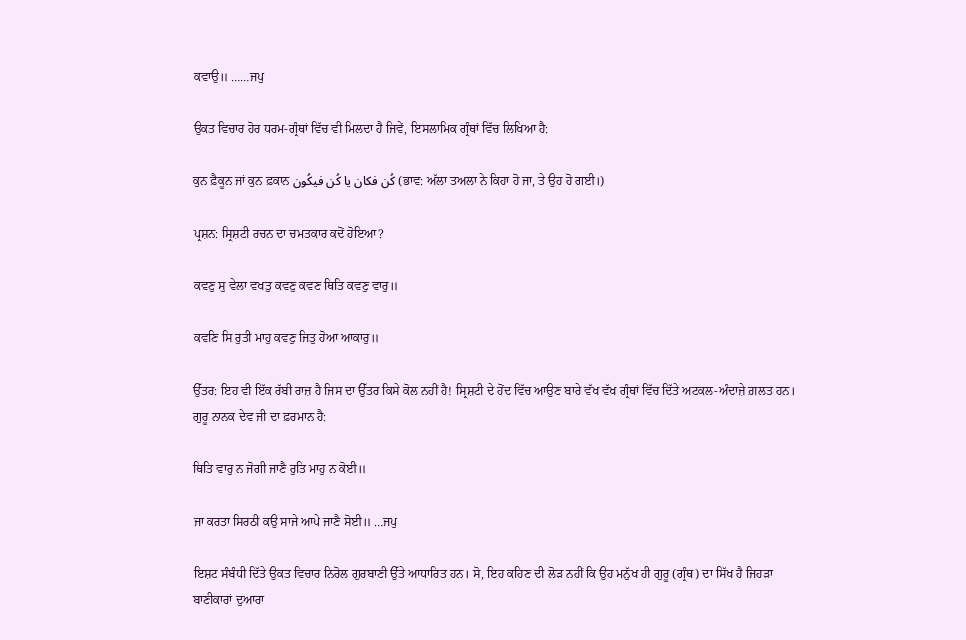ਕਵਾਉ॥ ……ਜਪੁ

ਉਕਤ ਵਿਚਾਰ ਹੋਰ ਧਰਮ-ਗ੍ਰੰਥਾਂ ਵਿੱਚ ਵੀ ਮਿਲਦਾ ਹੈ ਜਿਵੇਂ, ਇਸਲਾਮਿਕ ਗ੍ਰੰਥਾਂ ਵਿੱਚ ਲਿਖਿਆ ਹੈ:

ਕੁਨ ਫ਼ੈਕੂਨ ਜਾਂ ਕੁਨ ਫ਼ਕਾਨ کُن فکان يا کُن فیکُون (ਭਾਵ: ਅੱਲਾ ਤਅਲਾ ਨੇ ਕਿਹਾ ਹੋ ਜਾ, ਤੇ ਉਹ ਹੋ ਗਈ।)

ਪ੍ਰਸ਼ਨ: ਸ੍ਰਿਸ਼ਟੀ ਰਚਨ ਦਾ ਚਮਤਕਾਰ ਕਦੋਂ ਹੋਇਆ?

ਕਵਣੁ ਸੁ ਵੇਲਾ ਵਖਤੁ ਕਵਣੁ ਕਵਣ ਥਿਤਿ ਕਵਣੁ ਵਾਰੁ॥

ਕਵਣਿ ਸਿ ਰੁਤੀ ਮਾਹੁ ਕਵਣੁ ਜਿਤੁ ਹੋਆ ਆਕਾਰੁ॥

ਉੱਤਰ: ਇਹ ਵੀ ਇੱਕ ਰੱਬੀ ਰਾਜ਼ ਹੈ ਜਿਸ ਦਾ ਉੱਤਰ ਕਿਸੇ ਕੋਲ ਨਹੀਂ ਹੈ! ਸ੍ਰਿਸ਼ਟੀ ਦੇ ਹੋਂਦ ਵਿੱਚ ਆਉਣ ਬਾਰੇ ਵੱਖ ਵੱਖ ਗ੍ਰੰਥਾਂ ਵਿੱਚ ਦਿੱਤੇ ਅਟਕਲ-ਅੰਦਾਜ਼ੇ ਗ਼ਲਤ ਹਨ। ਗੁਰੂ ਨਾਨਕ ਦੇਵ ਜੀ ਦਾ ਫ਼ਰਮਾਨ ਹੈ:

ਥਿਤਿ ਵਾਰੁ ਨ ਜੋਗੀ ਜਾਣੈ ਰੁਤਿ ਮਾਹੁ ਨ ਕੋਈ॥

ਜਾ ਕਰਤਾ ਸਿਰਠੀ ਕਉ ਸਾਜੇ ਆਪੇ ਜਾਣੈ ਸੋਈ॥ …ਜਪੁ

ਇਸ਼ਟ ਸੰਬੰਧੀ ਦਿੱਤੇ ਉਕਤ ਵਿਚਾਰ ਨਿਰੋਲ ਗੁਰਬਾਣੀ ਉੱਤੇ ਆਧਾਰਿਤ ਹਨ। ਸੋ, ਇਹ ਕਹਿਣ ਦੀ ਲੋੜ ਨਹੀਂ ਕਿ ਉਹ ਮਨੁੱਖ ਹੀ ਗੁਰੂ (ਗ੍ਰੰਥ) ਦਾ ਸਿੱਖ ਹੈ ਜਿਹੜਾ ਬਾਣੀਕਾਰਾਂ ਦੁਆਰਾ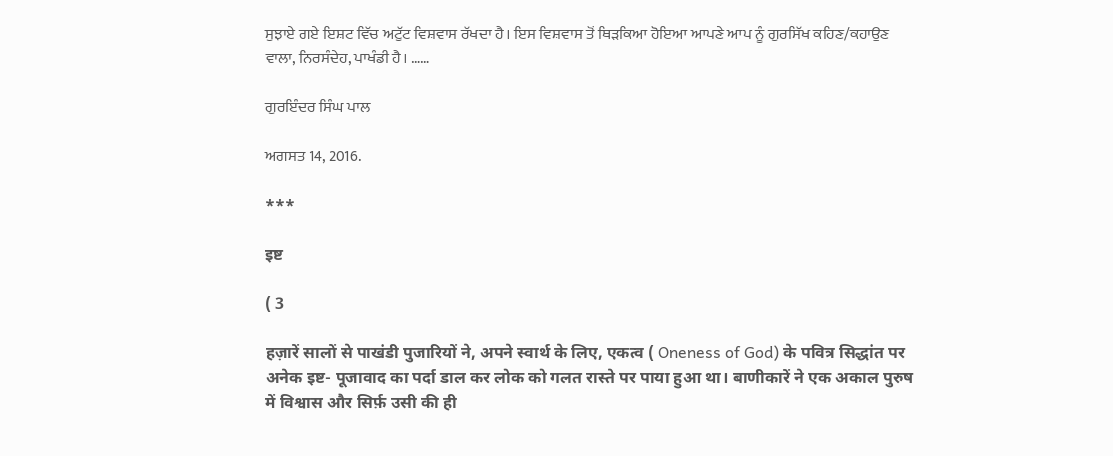ਸੁਝਾਏ ਗਏ ਇਸ਼ਟ ਵਿੱਚ ਅਟੁੱਟ ਵਿਸ਼ਵਾਸ ਰੱਖਦਾ ਹੈ। ਇਸ ਵਿਸ਼ਵਾਸ ਤੋਂ ਥਿੜਕਿਆ ਹੋਇਆ ਆਪਣੇ ਆਪ ਨੂੰ ਗੁਰਸਿੱਖ ਕਹਿਣ/ਕਹਾਉਣ ਵਾਲਾ, ਨਿਰਸੰਦੇਹ, ਪਾਖੰਡੀ ਹੈ। ……

ਗੁਰਇੰਦਰ ਸਿੰਘ ਪਾਲ

ਅਗਸਤ 14, 2016.

***

इष्ट

( 3

हज़ारें सालों से पाखंडी पुजारियों ने, अपने स्वार्थ के लिए, एकत्व ( Oneness of God) के पवित्र सिद्धांत पर अनेक इष्ट- पूजावाद का पर्दा डाल कर लोक को गलत रास्ते पर पाया हुआ था। बाणीकारें ने एक अकाल पुरुष में विश्वास और सिर्फ़ उसी की ही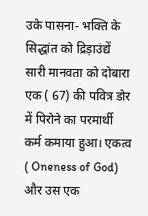उके पासना- भक्ति के सिद्धांत को द्रिड़ाउंद्यें सारी मानवता को दोबारा एक ( 67) की पवित्र डोर में पिरोने का परमार्थी कर्म कमाया हुआ। एकत्व ( Oneness of God) और उस एक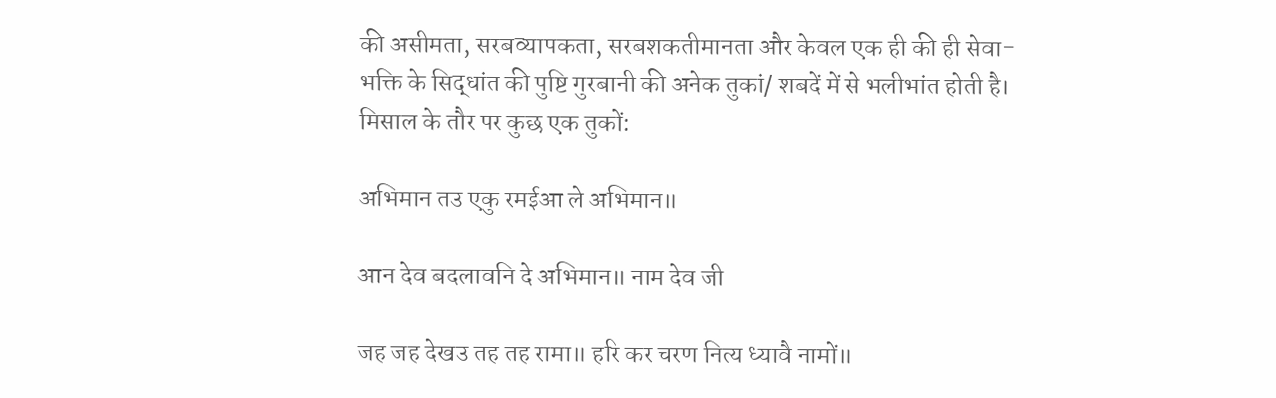की असीमता, सरबव्यापकता, सरबशकतीमानता और केवल एक ही की ही सेवा- भक्ति के सिद्धांत की पुष्टि गुरबानी की अनेक तुकां/ शबदें में से भलीभांत होती है। मिसाल के तौर पर कुछ एक तुकों:

अभिमान तउ एकु रमईआ ले अभिमान॥

आन देव बदलावनि दे अभिमान॥ नाम देव जी

जह जह देखउ तह तह रामा॥ हरि कर चरण नित्य ध्यावै नामों॥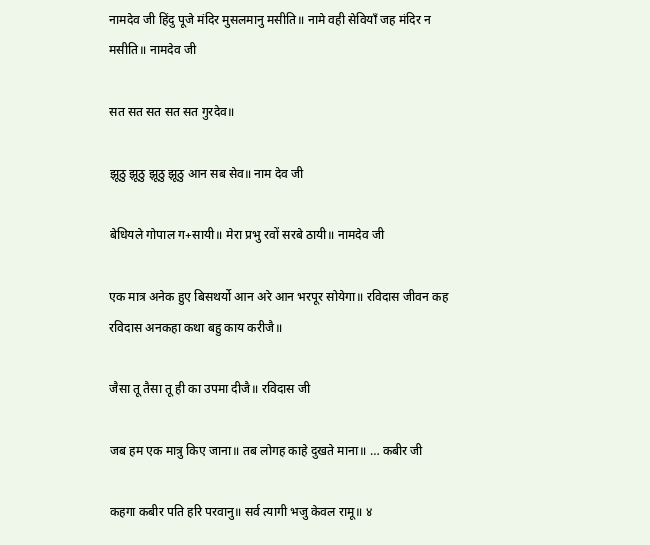नामदेव जी हिंदु पूजे मंदिर मुसलमानु मसीति॥ नामे वही सेवियाँ जह मंदिर न मसीति॥ नामदेव जी

सत सत सत सत सत गुरदेव॥

झूठु झूठु झूठु झूठु आन सब सेव॥ नाम देव जी

बेधियले गोपाल ग+सायी॥ मेरा प्रभु रवों सरबे ठायी॥ नामदेव जी

एक मात्र अनेक हुए बिसथर्यो आन अरे आन भरपूर सोयेगा॥ रविदास जीवन कह रविदास अनकहा कथा बहु काय करीजै॥

जैसा तू तैसा तू ही का उपमा दीजै॥ रविदास जी

जब हम एक मात्रु किए जाना॥ तब लोगह काहे दुखते माना॥ … कबीर जी

कहगा कबीर पति हरि परवानु॥ सर्व त्यागी भजु केवल रामू॥ ४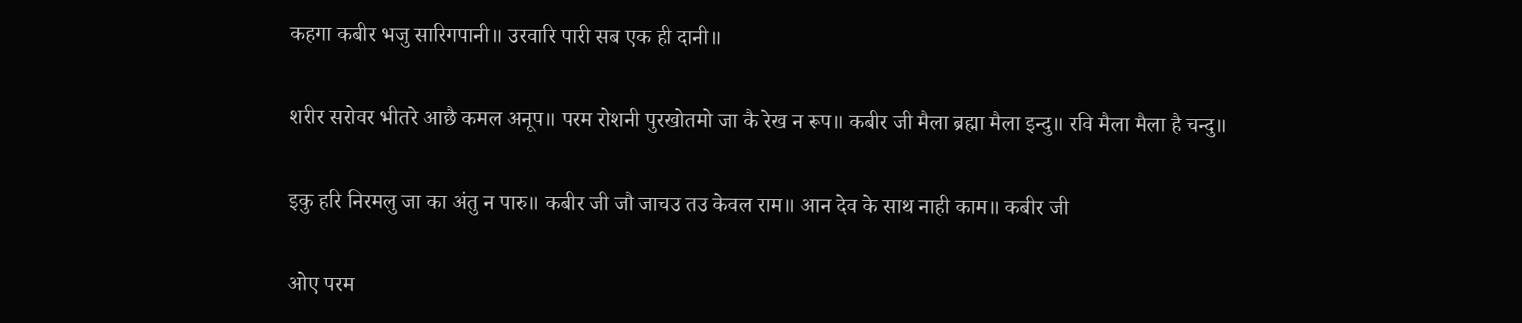कहगा कबीर भजु सारिगपानी॥ उरवारि पारी सब एक ही दानी॥

शरीर सरोवर भीतरे आछै कमल अनूप॥ परम रोशनी पुरखोतमो जा कै रेख न रूप॥ कबीर जी मैला ब्रह्मा मैला इन्दु॥ रवि मैला मैला है चन्दु॥

इकु हरि निरमलु जा का अंतु न पारु॥ कबीर जी जौ जाचउ तउ केवल राम॥ आन देव के साथ नाही काम॥ कबीर जी

ओए परम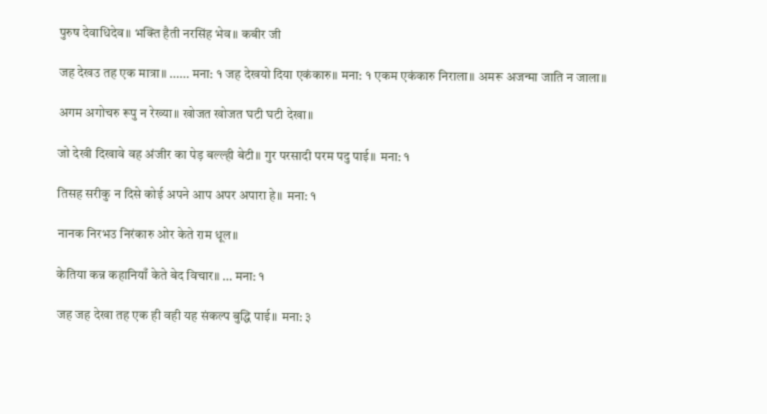पुरुष देवाधिदेव॥ भक्ति हैती नरसिंह भेव॥ कबीर जी

जह देखउ तह एक मात्रा॥ …… मना: १ जह देखयो दिया एकंकारु॥ मना: १ एकम एकंकारु निराला॥ अमरू अजन्मा जाति न जाला॥

अगम अगोचरु रूपु न रेख्या॥ खोजत खोजत घटी घटी देखा॥

जो देखी दिखावे वह अंजीर का पेड़ बल्ल्ही बेटी॥ गुर परसादी परम पदु पाई॥ मना: १

तिसह सरीकु न दिसे कोई अपने आप अपर अपारा हे॥ मना: १

नानक निरभउ निरंकारु ओर केते राम धूल॥

केतिया कन्न कहानियाँ केते बेद विचार॥ … मना: १

जह जह देखा तह एक ही वही यह संकल्प बुद्धि पाई॥ मना: ३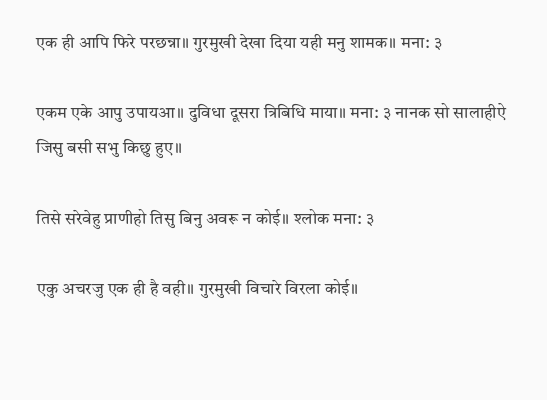एक ही आपि फिरे परछन्ना॥ गुरमुखी देखा दिया यही मनु शामक॥ मना: ३

एकम एके आपु उपायआ॥ दुविधा दूसरा त्रिबिधि माया॥ मना: ३ नानक सो सालाहीऐ जिसु बसी सभु किछु हुए॥

तिसे सरेवेहु प्राणीहो तिसु बिनु अवरू न कोई॥ श्लोक मना: ३

एकु अचरजु एक ही है वही॥ गुरमुखी विचारे विरला कोई॥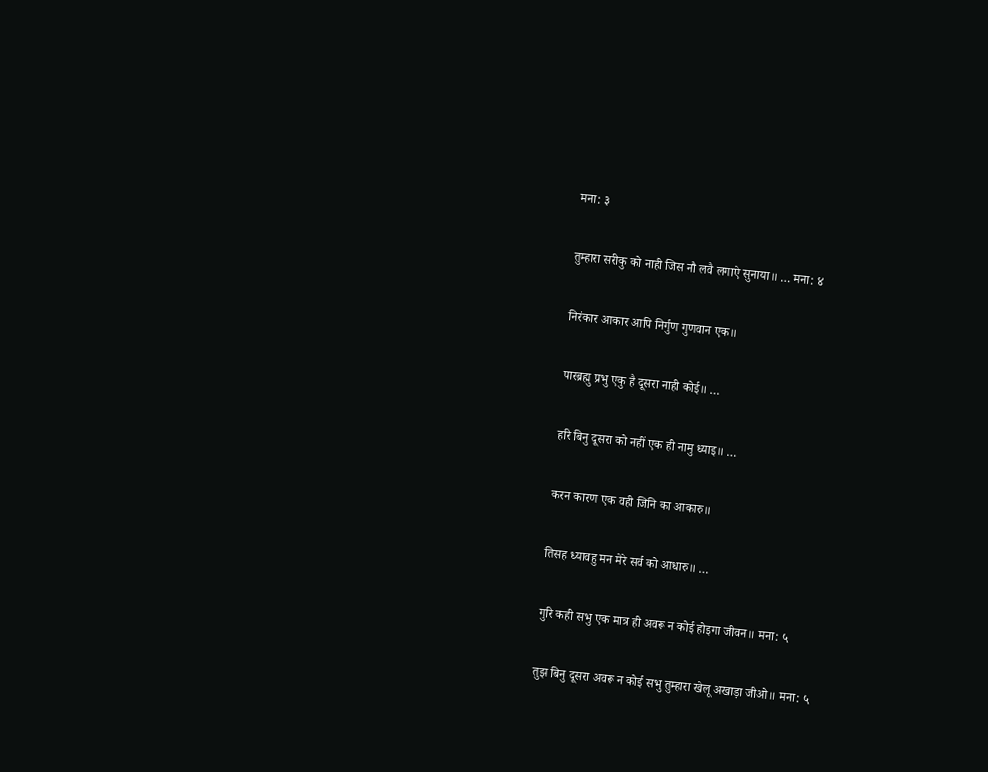मना: ३

तुम्हारा सरीकु को नाही जिस नौ लवै लगाऐ सुनाया॥ … मना: ४

निरंकार आकार आपि निर्गुण गुणवान एक॥

पारब्रह्मु प्रभु एकु है दूसरा नाही कोई॥ …

हरि बिनु दूसरा को नहीं एक ही नामु ध्याइ॥ …

करन कारण एक वही जिनि का आकारु॥

तिसह ध्यावहु मन मेरे सर्व को आधारु॥ …

गुरि कही सभु एक मात्र ही अवरू न कोई होइगा जीवन॥ मना: ५

तुझ बिनु दूसरा अवरू न कोई सभु तुम्हारा खेलू अखाड़ा जीओ॥ मना: ५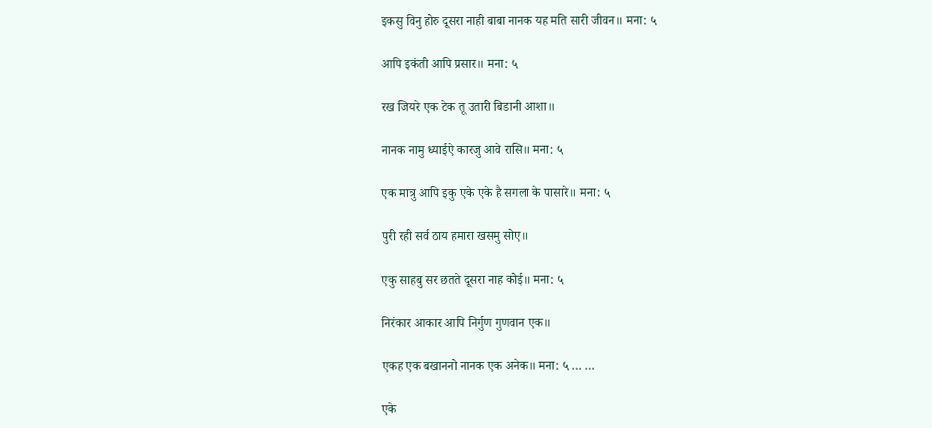इकसु विनु होरु दूसरा नाही बाबा नानक यह मति सारी जीवन॥ मना: ५

आपि इकंती आपि प्रसार॥ मना: ५

रख जियरे एक टेक तू उतारी बिडानी आशा॥

नानक नामु ध्याईऐ कारजु आवे रासि॥ मना: ५

एक मात्रु आपि इकु एके एके है सगला के पासारे॥ मना: ५

पुरी रही सर्व ठाय हमारा खसमु सोए॥

एकु साहबु सर छतते दूसरा नाह कोई॥ मना: ५

निरंकार आकार आपि निर्गुण गुणवान एक॥

एकह एक बखाननो नानक एक अनेक॥ मना: ५ … …

एके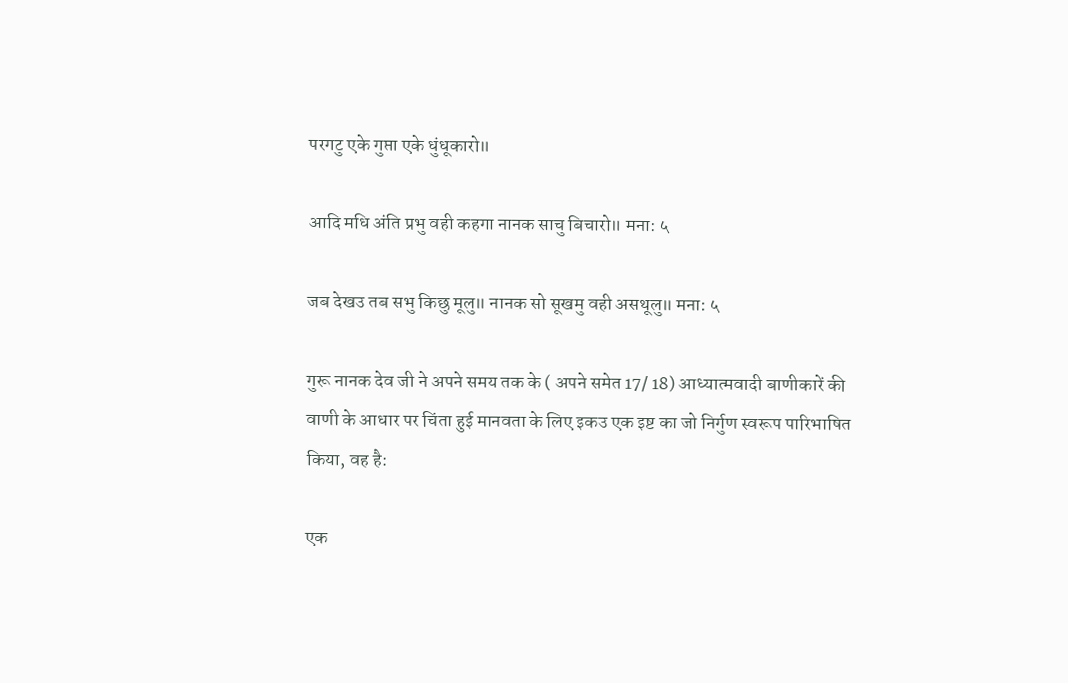परगटु एके गुप्ता एके धुंधूकारो॥

आदि मधि अंति प्रभु वही कहगा नानक साचु बिचारो॥ मना: ५

जब देखउ तब सभु किछु मूलु॥ नानक सो सूखमु वही असथूलु॥ मना: ५

गुरू नानक देव जी ने अपने समय तक के ( अपने समेत 17/ 18) आध्यात्मवादी बाणीकारें की वाणी के आधार पर चिंता हुई मानवता के लिए इकउ एक इष्ट का जो निर्गुण स्वरूप पारिभाषित किया, वह है:

एक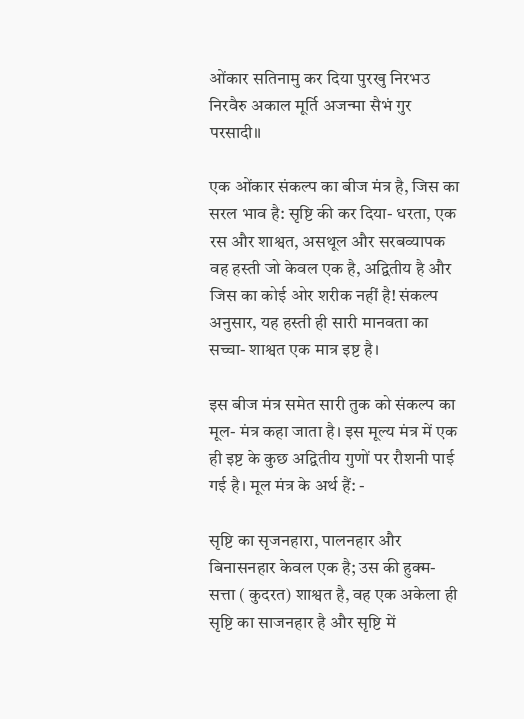ओंकार सतिनामु कर दिया पुरखु निरभउ निरवैरु अकाल मूर्ति अजन्मा सैभं गुर परसादी॥

एक ओंकार संकल्प का बीज मंत्र है, जिस का सरल भाव है: सृष्टि की कर दिया- धरता, एक रस और शाश्वत, असथूल और सरबव्यापक वह हस्ती जो केवल एक है, अद्वितीय है और जिस का कोई ओर शरीक नहीं है! संकल्प अनुसार, यह हस्ती ही सारी मानवता का सच्चा- शाश्वत एक मात्र इष्ट है।

इस बीज मंत्र समेत सारी तुक को संकल्प का मूल- मंत्र कहा जाता है। इस मूल्य मंत्र में एक ही इष्ट के कुछ अद्वितीय गुणों पर रौशनी पाई गई है। मूल मंत्र के अर्थ हैं: -

सृष्टि का सृजनहारा, पालनहार और बिनासनहार केवल एक है; उस की हुक्म- सत्ता ( कुदरत) शाश्वत है, वह एक अकेला ही सृष्टि का साजनहार है और सृष्टि में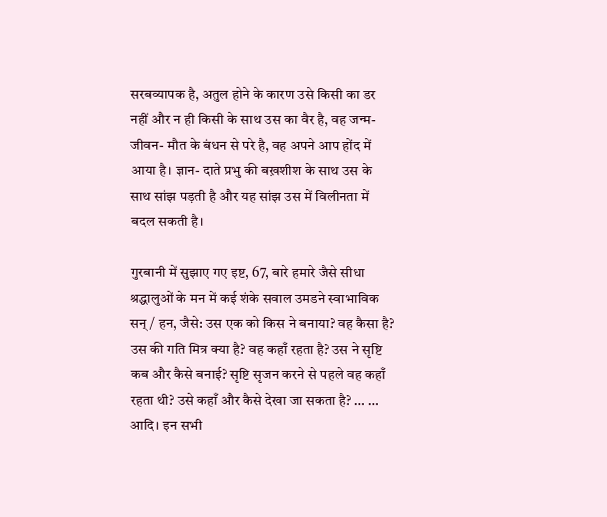सरबव्यापक है, अतुल होने के कारण उसे किसी का डर नहीं और न ही किसी के साथ उस का वैर है, वह जन्म- जीवन- मौत के बंधन से परे है, वह अपने आप होंद में आया है। ज्ञान- दाते प्रभु की बख़शीश के साथ उस के साथ सांझ पड़ती है और यह सांझ उस में विलीनता में बदल सकती है।

गुरबानी में सुझाए गए इष्ट, 67, बारे हमारे जैसे सीधा श्रद्धालुओं के मन में कई शंके सवाल उमडने स्वाभाविक सन्/ हन, जैसे: उस एक को किस ने बनाया? वह कैसा है? उस की गति मित्र क्या है? वह कहाँ रहता है? उस ने सृष्टि कब और कैसे बनाई? सृष्टि सृजन करने से पहले वह कहाँ रहता थी? उसे कहाँ और कैसे देखा जा सकता है? … … आदि। इन सभी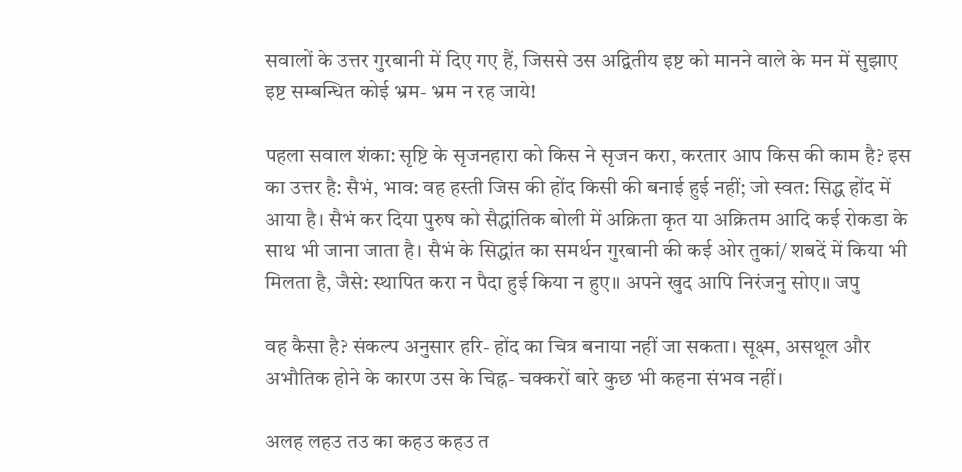सवालों के उत्तर गुरबानी में दिए गए हैं, जिससे उस अद्वितीय इष्ट को मानने वाले के मन में सुझाए इष्ट सम्बन्धित कोई भ्रम- भ्रम न रह जाये!

पहला सवाल शंका: सृष्टि के सृजनहारा को किस ने सृजन करा, करतार आप किस की काम है? इस का उत्तर है: सैभं, भाव: वह हस्ती जिस की होंद किसी की बनाई हुई नहीं; जो स्वत: सिद्ध होंद में आया है। सैभं कर दिया पुरुष को सैद्धांतिक बोली में अक्रिता कृत या अक्रितम आदि कई रोकडा के साथ भी जाना जाता है। सैभं के सिद्धांत का समर्थन गुरबानी की कई ओर तुकां/ शबदें में किया भी मिलता है, जैसे: स्थापित करा न पैदा हुई किया न हुए॥ अपने खुद आपि निरंजनु सोए॥ जपु

वह कैसा है? संकल्प अनुसार हरि- होंद का चित्र बनाया नहीं जा सकता। सूक्ष्म, असथूल और अभौतिक होने के कारण उस के चिह्न- चक्करों बारे कुछ भी कहना संभव नहीं।

अलह लहउ तउ का कहउ कहउ त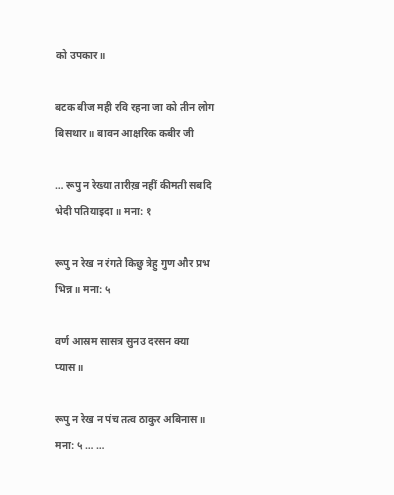को उपकार॥

बटक बीज मही रवि रहना जा को तीन लोग बिसथार॥ बावन आक्षरिक कबीर जी

… रूपु न रेख्या तारीख़ नहीं कीमती सबदि भेदी पतियाइदा॥ मना: १

रूपु न रेख न रंगते किछु त्रेहु गुण और प्रभ भिन्न॥ मना: ५

वर्ण आस्रम सासत्र सुनउ दरसन क्या प्यास॥

रूपु न रेख न पंच तत्व ठाकुर अबिनास॥ मना: ५ … …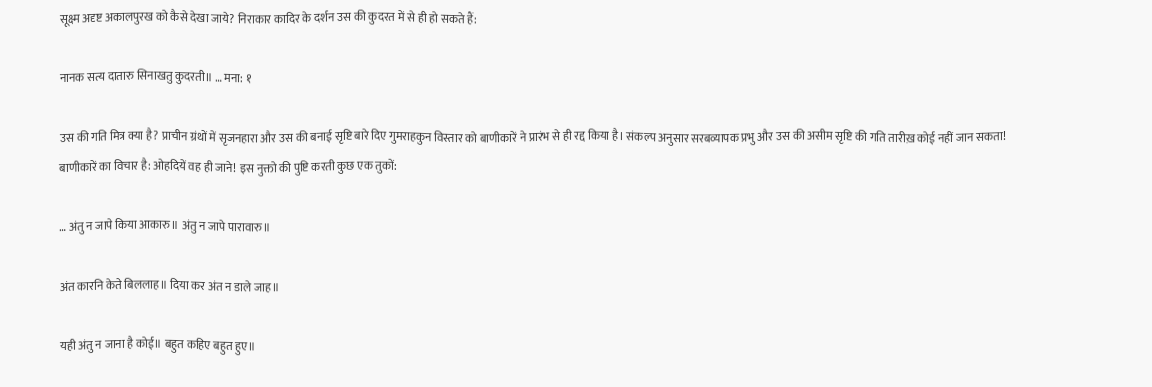सूक्ष्म अदृष्ट अकालपुरख को कैसे देखा जाये? निराकार कादिर के दर्शन उस की कुदरत में से ही हो सकते हैं:

नानक सत्य दातारु सिनाखतु कुदरती॥ … मना: १

उस की गति मित्र क्या है? प्राचीन ग्रंथों में सृजनहारा और उस की बनाई सृष्टि बारे दिए गुमराहकुन विस्तार को बाणीकारें ने प्रारंभ से ही रद्द किया है। संकल्प अनुसार सरबव्यापक प्रभु और उस की असीम सृष्टि की गति तारीख़ कोई नहीं जान सकता! बाणीकारें का विचार है: ओहदियें वह ही जाने! इस नुक्तो की पुष्टि करती कुछ एक तुकों:

… अंतु न जापे किया आकारु॥ अंतु न जापे पारावारु॥

अंत कारनि केते बिललाह॥ दिया कर अंत न डाले जाह॥

यही अंतु न जाना है कोई॥ बहुत कहिए बहुत हुए॥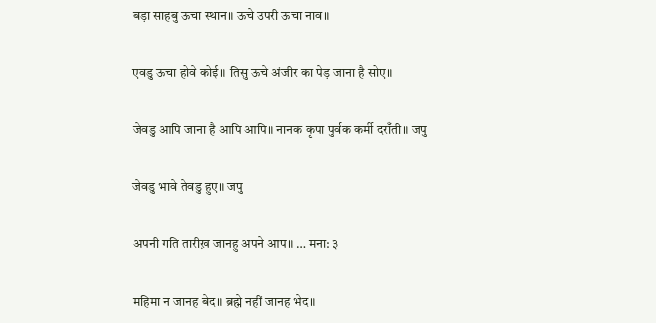बड़ा साहबु ऊचा स्थान॥ ऊचे उपरी ऊचा नाव॥

एवडु ऊचा होवे कोई॥ तिसु ऊचे अंजीर का पेड़ जाना है सोए॥

जेवडु आपि जाना है आपि आपि॥ नानक कृपा पुर्वक कर्मी दराँती॥ जपु

जेवडु भावे तेवडु हुए॥ जपु

अपनी गति तारीख़ जानहु अपने आप॥ … मना: ३

महिमा न जानह बेद॥ ब्रह्मे नहीं जानह भेद॥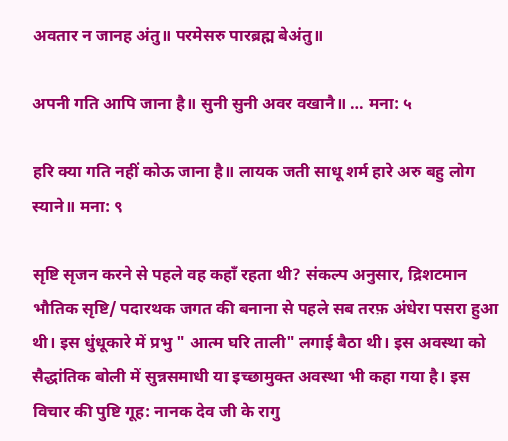अवतार न जानह अंतु॥ परमेसरु पारब्रह्म बेअंतु॥

अपनी गति आपि जाना है॥ सुनी सुनी अवर वखानै॥ … मना: ५

हरि क्या गति नहीं कोऊ जाना है॥ लायक जती साधू शर्म हारे अरु बहु लोग स्याने॥ मना: ९

सृष्टि सृजन करने से पहले वह कहाँ रहता थी? संकल्प अनुसार, द्रिशटमान भौतिक सृष्टि/ पदारथक जगत की बनाना से पहले सब तरफ़ अंधेरा पसरा हुआ थी। इस धुंधूकारे में प्रभु " आत्म घरि ताली" लगाई बैठा थी। इस अवस्था को सैद्धांतिक बोली में सुन्नसमाधी या इच्छामुक्त अवस्था भी कहा गया है। इस विचार की पुष्टि गूह: नानक देव जी के रागु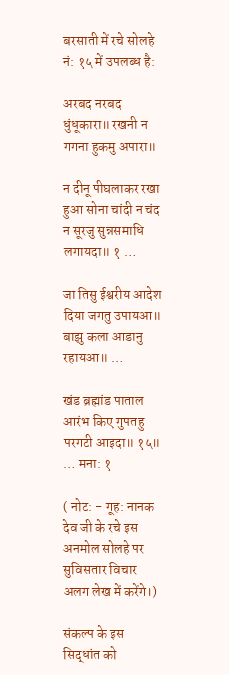बरसाती में रचे सोलहे नं: १५ में उपलब्ध है:

अरबद नरबद धुंधूकारा॥ रखनी न गगना हुकमु अपारा॥

न दीनू पीघलाकर रखा हुआ सोना चांदी न चंद न सूरजु सुन्नसमाधि लगायदा॥ १ …

जा तिसु ईश्वरीय आदेश दिया जगतु उपायआ॥ बाझु कला आडानु रहायआ॥ …

खंड ब्रह्मांड पाताल आरंभ किए गुपतहु परगटी आइदा॥ १५॥ … मना: १

( नोट: - गूह: नानक देव जी के रचे इस अनमोल सोलहे पर सुविसतार विचार अलग लेख में करेंगे।)

संकल्प के इस सिद्धांत को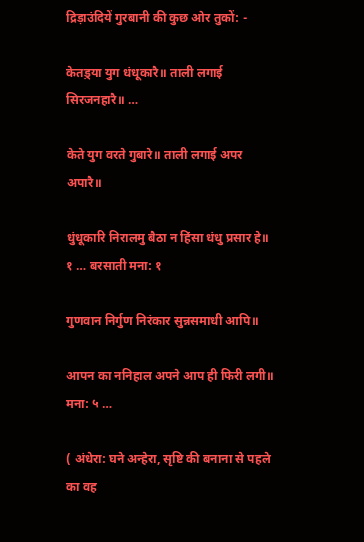द्रिड़ाउंदियें गुरबानी की कुछ ओर तुकों: -

केतड़्या युग धंधूकारै॥ ताली लगाई सिरजनहारै॥ …

केते युग वरते गुबारे॥ ताली लगाई अपर अपारै॥

धुंधूकारि निरालमु बैठा न हिंसा धंधु प्रसार हे॥ १ … बरसाती मना: १

गुणवान निर्गुण निरंकार सुन्नसमाधी आपि॥

आपन का ननिहाल अपने आप ही फिरी लगी॥ मना: ५ …

( अंधेरा: घने अन्हेरा, सृष्टि की बनाना से पहले का वह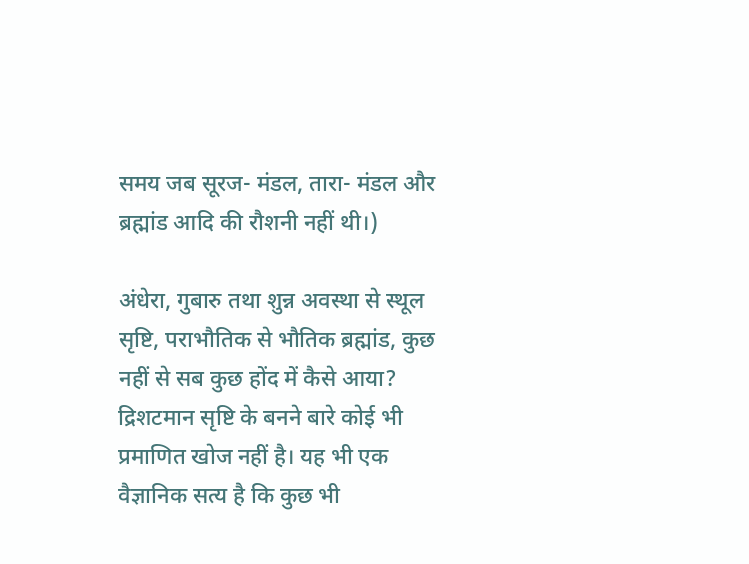समय जब सूरज- मंडल, तारा- मंडल और ब्रह्मांड आदि की रौशनी नहीं थी।)

अंधेरा, गुबारु तथा शुन्न अवस्था से स्थूल सृष्टि, पराभौतिक से भौतिक ब्रह्मांड, कुछ नहीं से सब कुछ होंद में कैसे आया? द्रिशटमान सृष्टि के बनने बारे कोई भी प्रमाणित खोज नहीं है। यह भी एक वैज्ञानिक सत्य है कि कुछ भी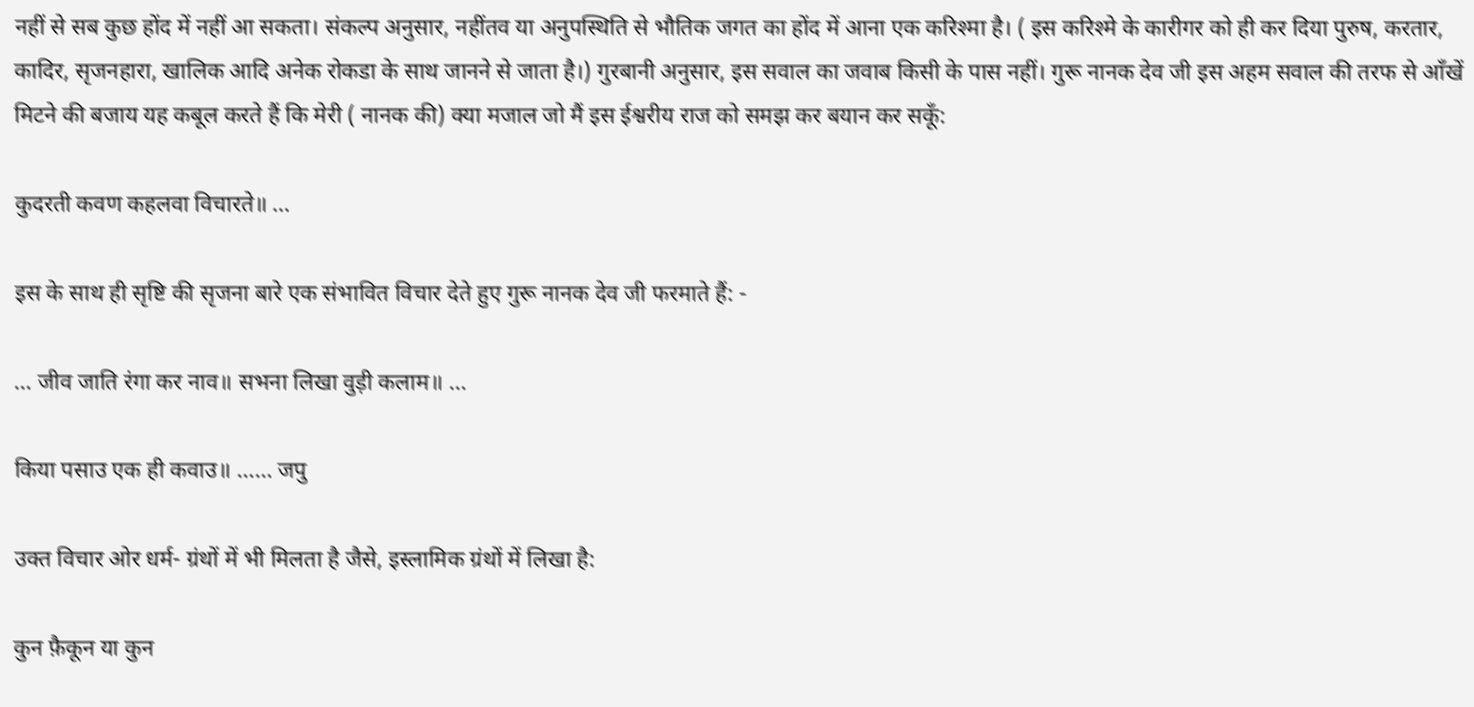नहीं से सब कुछ होंद में नहीं आ सकता। संकल्प अनुसार, नहींतव या अनुपस्थिति से भौतिक जगत का होंद में आना एक करिश्मा है। ( इस करिश्मे के कारीगर को ही कर दिया पुरुष, करतार, कादिर, सृजनहारा, खालिक आदि अनेक रोकडा के साथ जानने से जाता है।) गुरबानी अनुसार, इस सवाल का जवाब किसी के पास नहीं। गुरू नानक देव जी इस अहम सवाल की तरफ से आँखें मिटने की बजाय यह कबूल करते हैं कि मेरी ( नानक की) क्या मजाल जो मैं इस ईश्वरीय राज को समझ कर बयान कर सकूँ:

कुदरती कवण कहलवा विचारते॥ …

इस के साथ ही सृष्टि की सृजना बारे एक संभावित विचार देते हुए गुरू नानक देव जी फरमाते हैं: -

… जीव जाति रंगा कर नाव॥ सभना लिखा वुड़ी कलाम॥ …

किया पसाउ एक ही कवाउ॥ …… जपु

उक्त विचार ओर धर्म- ग्रंथों में भी मिलता है जैसे, इस्लामिक ग्रंथों में लिखा है:

कुन फ़ैकून या कुन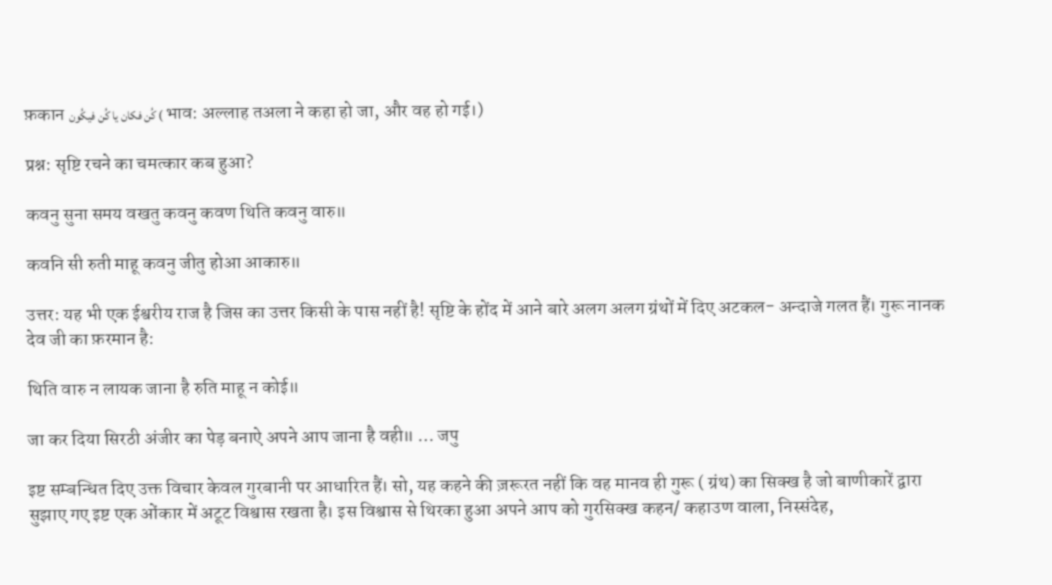फ़कान کُن فکان يا کُن فیکُون ( भाव: अल्लाह तअला ने कहा हो जा, और वह हो गई।)

प्रश्न: सृष्टि रचने का चमत्कार कब हुआ?

कवनु सुना समय वखतु कवनु कवण थिति कवनु वारु॥

कवनि सी रुती माहू कवनु जीतु होआ आकारु॥

उत्तर: यह भी एक ईश्वरीय राज है जिस का उत्तर किसी के पास नहीं है! सृष्टि के होंद में आने बारे अलग अलग ग्रंथों में दिए अटकल- अन्दाजे गलत हैं। गुरू नानक देव जी का फ़रमान है:

थिति वारु न लायक जाना है रुति माहू न कोई॥

जा कर दिया सिरठी अंजीर का पेड़ बनाऐ अपने आप जाना है वही॥ … जपु

इष्ट सम्बन्धित दिए उक्त विचार केवल गुरबानी पर आधारित हैं। सो, यह कहने की ज़रूरत नहीं कि वह मानव ही गुरू ( ग्रंथ) का सिक्ख है जो बाणीकारें द्वारा सुझाए गए इष्ट एक ओंकार में अटूट विश्वास रखता है। इस विश्वास से थिरका हुआ अपने आप को गुरसिक्ख कहन/ कहाउण वाला, निस्संदेह,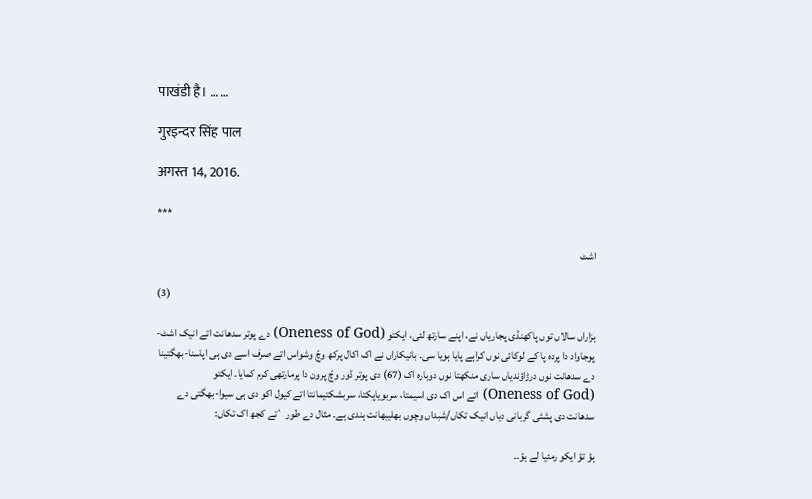पाखंडी है। … …

गुरइन्दर सिंह पाल

अगस्त 14, 2016.

***

اشٹ

(3)

ہزاراں سالاں توں پاکھنڈی پجاریاں نے، اپنے سارتھ لئی، ایکتو (Oneness of God) دے پوتر سدھانت اتے انیک اشٹ-پوجاواد دا پردہ پا کے لوکائی نوں کراہے پایا ہویا سی۔ بانیکاراں نے اک اکال پرکھ وچّ وشواس اتے صرف اسے دی ہی اپاسنا-بھگتینا دے سدھانت نوں درڑاؤندیاں ساری منکھتا نوں دوبارہ اک (67) دی پوتر ڈور وچّ پرون دا پرمارتھی کرم کمایا۔ ایکتو (Oneness of God) اتے اس اک دی اسیمتا، سربویاپکتا، سربشکتیمانتا اتے کیول اکو دی ہی سیوا-بھگتی دے سدھانت دی پشٹی گربانی دیاں انیک تکاں/شبداں وچوں بھلیبھانت ہندی ہے۔ مثال دے طور `تے کجھ اک تکاں:

ہؤ تؤ ایکو رمئیا لے ہؤ۔۔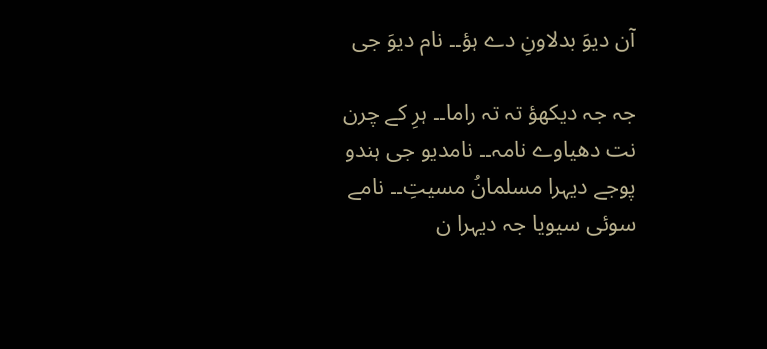آن دیوَ بدلاونِ دے ہؤ۔۔ نام دیوَ جی

جہ جہ دیکھؤ تہ تہ راما۔۔ ہرِ کے چرن نت دھیاوے نامہ۔۔ نامدیو جی ہندو پوجے دیہرا مسلمانُ مسیتِ۔۔ نامے سوئی سیویا جہ دیہرا ن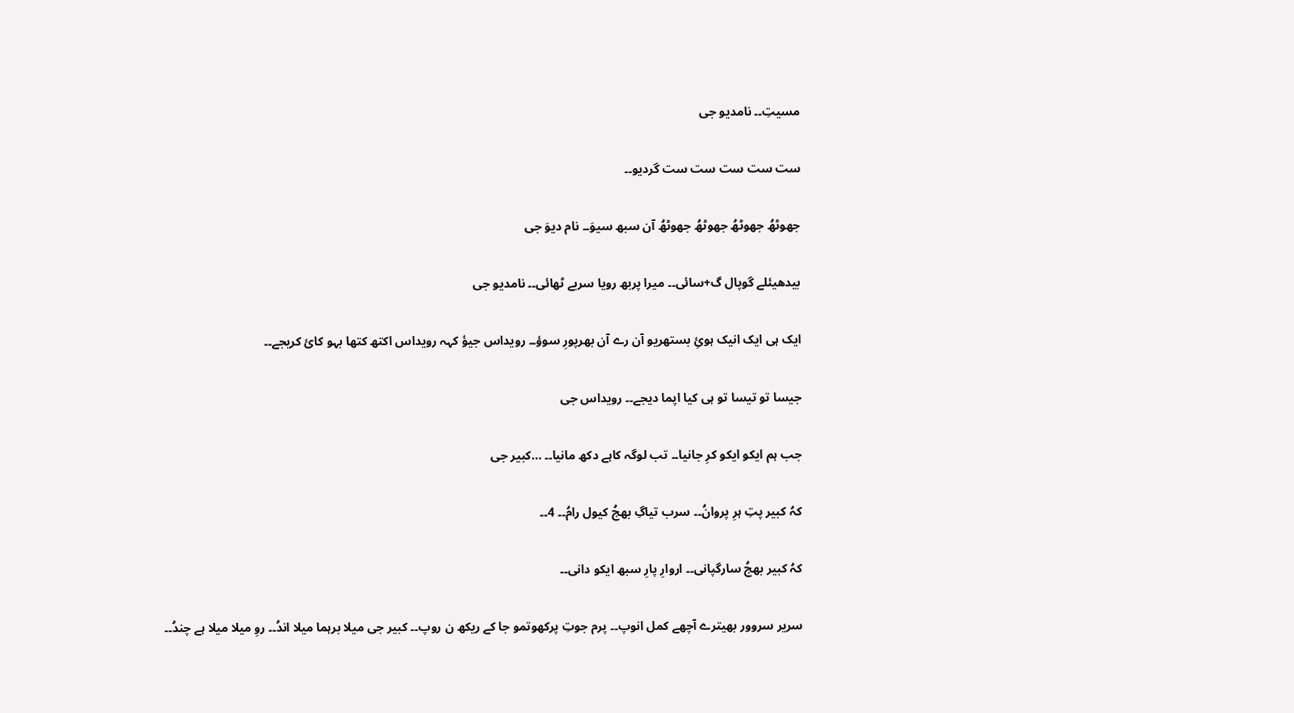مسیتِ۔۔ نامدیو جی

ست ست ست ست ست گردیو۔۔

جھوٹھُ جھوٹھُ جھوٹھُ جھوٹھُ آن سبھ سیوَ۔۔ نام دیوَ جی

بیدھیئلے گوپال گ+سائی۔۔ میرا پربھ رویا سربے ٹھائی۔۔ نامدیو جی

ایک ہی ایک انیک ہوئِ بستھریو آن رے آن بھرپورِ سوؤ۔۔ رویداس جیؤ کہہ رویداس اکتھ کتھا بہو کائ کریجے۔۔

جیسا تو تیسا تو ہی کیا اپما دیجے۔۔ رویداس جی

جب ہم ایکو ایکو کرِ جانیا۔۔ تب لوگہ کاہے دکھ مانیا۔۔ …کبیر جی

کہُ کبیر پتِ ہرِ پروانُ۔۔ سرب تیاگِ بھجُ کیول رامُ۔۔ 4۔۔

کہُ کبیر بھجُ سارگپانی۔۔ اروارِ پارِ سبھ ایکو دانی۔۔

سریر سروور بھیترے آچھے کمل انوپ۔۔ پرم جوتِ پرکھوتمو جا کے ریکھ ن روپ۔۔ کبیر جی میلا برہما میلا اندُ۔۔ روِ میلا میلا ہے چندُ۔۔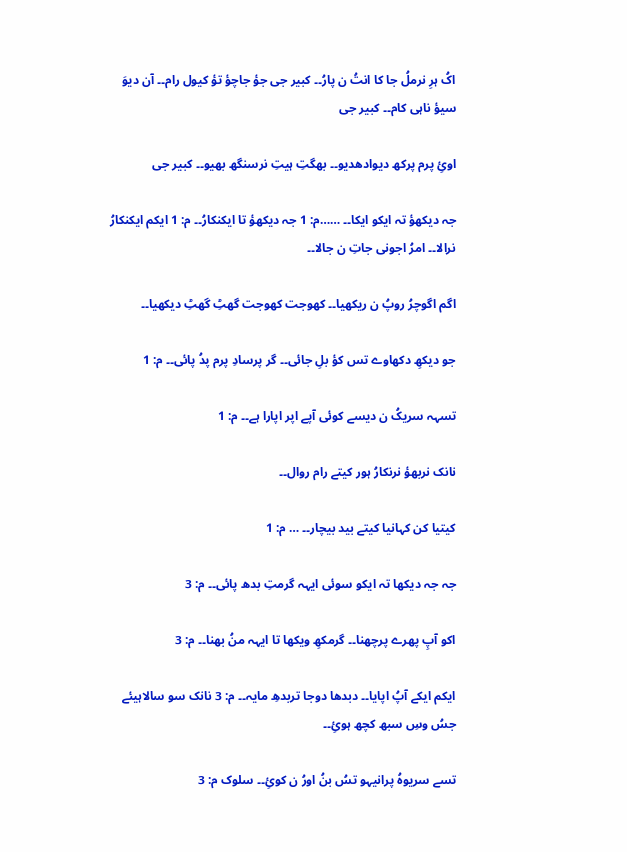اکُ ہرِ نرملُ جا کا انتُ ن پارُ۔۔ کبیر جی جؤ جاچؤ تؤ کیول رام۔۔ آن دیوَ سیؤ ناہی کام۔۔ کبیر جی

اوئِ پرم پرکھ دیوادھدیو۔۔ بھگتِ ہیتِ نرسنگھ بھیو۔۔ کبیر جی

جہ دیکھؤ تہ ایکو ایکا۔۔ ……م: 1 جہ دیکھؤ تا ایکنکارُ۔۔ م: 1 ایکم ایکنکارُ نرالا۔۔ امرُ اجونی جاتِ ن جالا۔۔

اگم اگوچرُ روپُ ن ریکھیا۔۔ کھوجت کھوجت گھٹِ گھٹِ دیکھیا۔۔

جو دیکھِ دکھاوے تس کؤ بلِ جائی۔۔ گر پرسادِ پرم پدُ پائی۔۔ م: 1

تسہہ سریکُ ن دیسے کوئی آپے اپر اپارا ہے۔۔ م: 1

نانک نربھؤ نرنکارُ ہور کیتے رام روال۔۔

کیتیا کن کہانیا کیتے بید بیچار۔۔ … م: 1

جہ جہ دیکھا تہ ایکو سوئی ایہہ گرمتِ بدھ پائی۔۔ م: 3

اکو آپِ پھرے پرچھنا۔۔ گرمکھِ ویکھا تا ایہہ منُ بھنا۔۔ م: 3

ایکم ایکے آپُ اپایا۔۔ دبدھا دوجا تربدھِ مایہ۔۔ م: 3 نانک سو سالاہیئے جسُ وسِ سبھ کچھ ہوئِ۔۔

تسے سریوہُ پرانیہو تسُ بنُ اورُ ن کوئِ۔۔ سلوک م: 3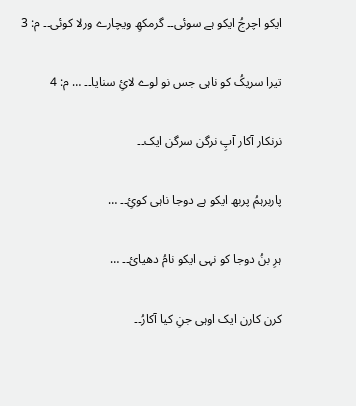ایکو اچرجُ ایکو ہے سوئی۔۔ گرمکھِ ویچارے ورلا کوئی۔۔ م: 3

تیرا سریکُ کو ناہی جس نو لوے لائِ سنایا۔۔ … م: 4

نرنکار آکار آپِ نرگن سرگن ایک۔۔

پاربرہمُ پربھ ایکو ہے دوجا ناہی کوئِ۔۔ …

ہرِ بنُ دوجا کو نہی ایکو نامُ دھیائ۔۔ …

کرن کارن ایک اوہی جنِ کیا آکارُ۔۔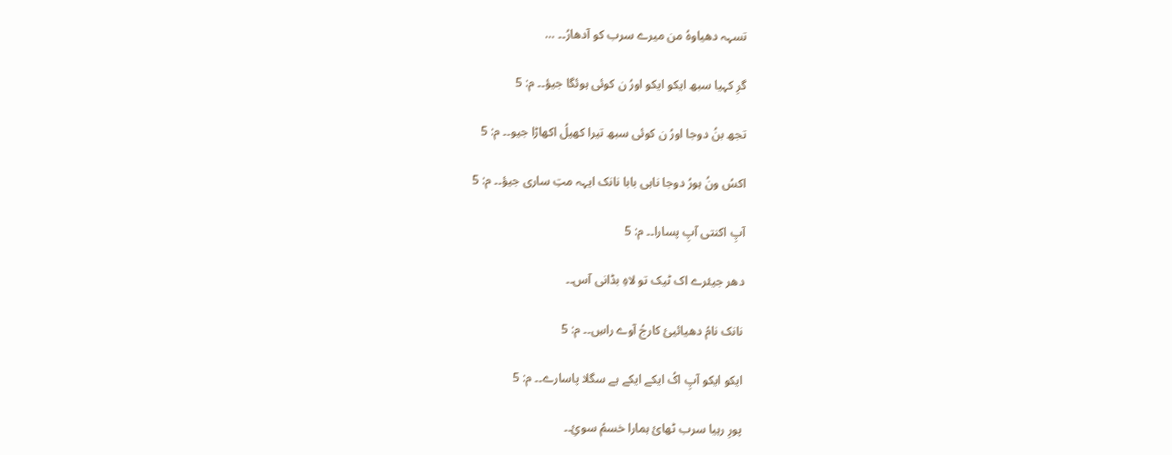تسہہ دھیاوہُ من میرے سرب کو آدھارُ۔۔ …

گرِ کہیا سبھ ایکو ایکو اورُ ن کوئی ہوئگا جیؤ۔۔ م: 5

تجھ بنُ دوجا اورُ ن کوئی سبھ تیرا کھیلُ اکھاڑا جیو۔۔ م: 5

اکسُ ونُ ہورُ دوجا ناہی بابا نانک ایہہ متِ ساری جیؤ۔۔ م: 5

آپِ اکنتی آپِ پسارا۔۔ م: 5

دھر جیئرے اک ٹیک تو لاہِ بڈانی آس۔۔

نانک نامُ دھیائیئ کارجُ آوے راسِ۔۔ م: 5

ایکو ایکو آپِ اکُ ایکے ایکے ہے سگلا پاسارے۔۔ م: 5

پورِ رہیا سرب ٹھائ ہمارا خسمُ سوئِ۔۔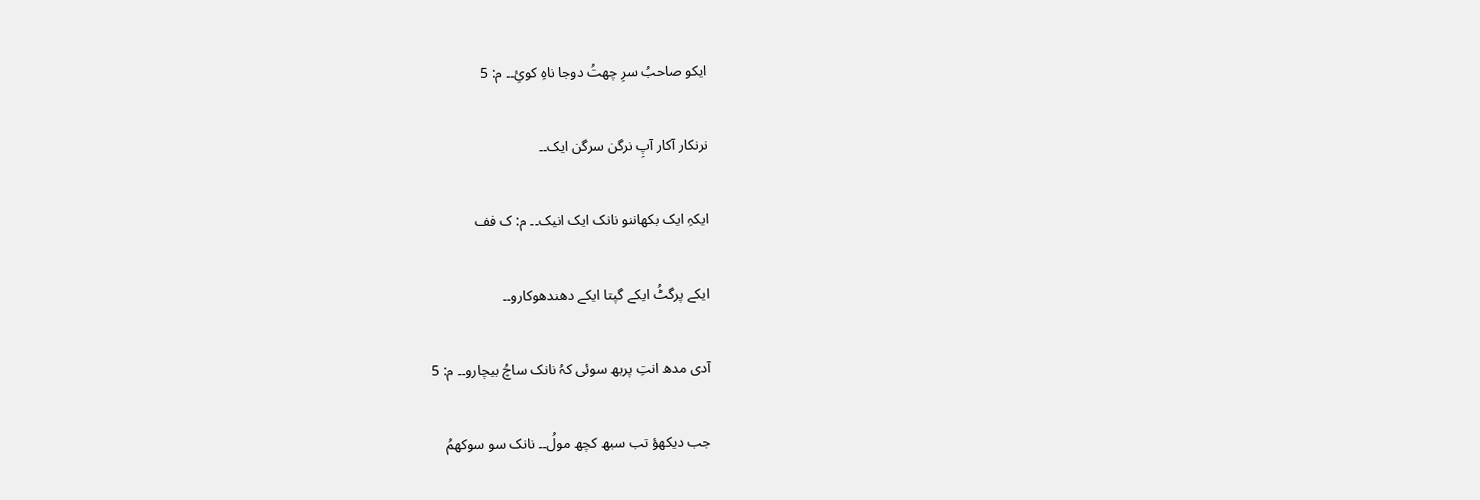ایکو صاحبُ سرِ چھتُ دوجا ناہِ کوئِ۔۔ م: 5

نرنکار آکار آپِ نرگن سرگن ایک۔۔

ایکہِ ایک بکھاننو نانک ایک انیک۔۔ م: ک فف

ایکے پرگٹُ ایکے گپتا ایکے دھندھوکارو۔۔

آدی مدھ انتِ پربھ سوئی کہُ نانک ساچُ بیچارو۔۔ م: 5

جب دیکھؤ تب سبھ کچھ مولُ۔۔ نانک سو سوکھمُ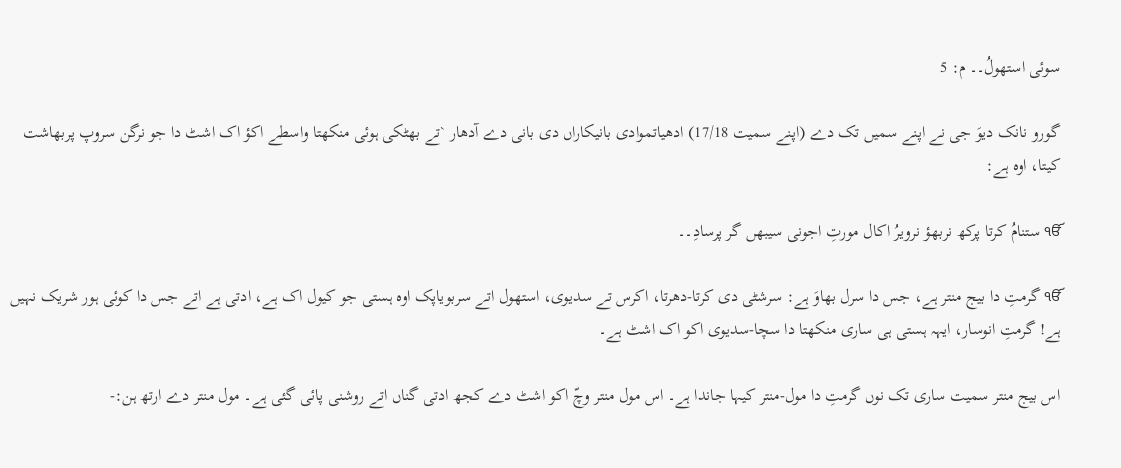سوئی استھولُ۔۔ م: 5

گورو نانک دیوَ جی نے اپنے سمیں تک دے (اپنے سمیت 17/18) ادھیاتموادی بانیکاراں دی بانی دے آدھار `تے بھٹکی ہوئی منکھتا واسطے اکؤ اک اشٹ دا جو نرگن سروپ پربھاشت کیتا، اوہ ہے:

ੴ ستنامُ کرتا پرکھ نربھؤ نرویرُ اکال مورتِ اجونی سیبھں گر پرسادِ۔۔

ੴ گرمتِ دا بیج منتر ہے، جس دا سرل بھاوَ ہے: سرشٹی دی کرتا-دھرتا، اکرس تے سدیوی، استھول اتے سربویاپک اوہ ہستی جو کیول اک ہے، ادتی ہے اتے جس دا کوئی ہور شریک نہیں ہے! گرمتِ انوسار، ایہہ ہستی ہی ساری منکھتا دا سچا-سدیوی اکو اک اشٹ ہے۔

اس بیج منتر سمیت ساری تک نوں گرمتِ دا مول-منتر کیہا جاندا ہے۔ اس مول منتر وچّ اکو اشٹ دے کجھ ادتی گناں اتے روشنی پائی گئی ہے۔ مول منتر دے ارتھ ہن:-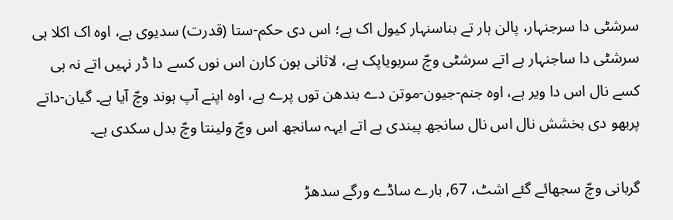سرشٹی دا سرجنہار، پالن ہار تے بناسنہار کیول اک ہے؛ اس دی حکم-ستا (قدرت) سدیوی ہے، اوہ اک اکلا ہی سرشٹی دا ساجنہار ہے اتے سرشٹی وچّ سربویاپک ہے، لاثانی ہون کارن اس نوں کسے دا ڈر نہیں اتے نہ ہی کسے نال اس دا ویر ہے، اوہ جنم-جیون-موتن دے بندھن توں پرے ہے، اوہ اپنے آپ ہوند وچّ آیا ہے۔ گیان-داتے پربھو دی بخشش نال اس نال سانجھ پیندی ہے اتے ایہہ سانجھ اس وچّ ولینتا وچّ بدل سکدی ہے۔

گربانی وچّ سجھائے گئے اشٹ، 67, بارے ساڈے ورگے سدھڑ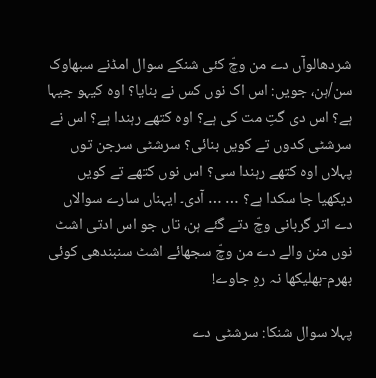شردھالوآں دے من وچّ کئی شنکے سوال امڈنے سبھاوک سن/ہن، جویں: اس اک نوں کس نے بنایا؟ اوہ کیہو جیہا ہے؟ اس دی گتِ مت کی ہے؟ اوہ کتھے رہندا ہے؟ اس نے سرشٹی کدوں تے کویں بنائی؟ سرشٹی سرجن توں پہلاں اوہ کتھے رہندا سی؟ اس نوں کتھے تے کویں دیکھیا جا سکدا ہے؟ … … آدی۔ ایہناں سارے سوالاں دے اتر گربانی وچّ دتے گئے ہن، تاں جو اس ادتی اشٹ نوں منن والے دے من وچّ سجھائے اشٹ سنبندھی کوئی بھرم-بھلیکھا نہ رہِ جاوے!

پہلا سوال شنکا: سرشٹی دے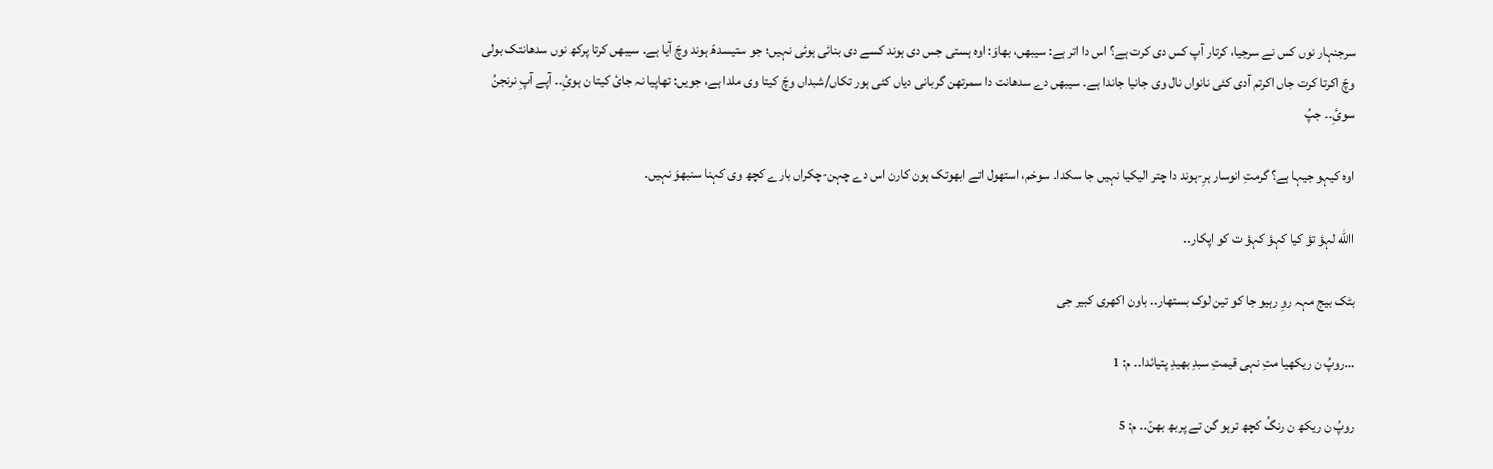سرجنہار نوں کس نے سرجیا، کرتار آپ کس دی کرت ہے؟ اس دا اتر ہے: سیبھں، بھاوَ: اوہ ہستی جس دی ہوند کسے دی بنائی ہوئی نہیں؛ جو ستیسدھّ ہوند وچّ آیا ہے۔ سیبھں کرتا پرکھ نوں سدھانتک بولی وچّ اکرتا کرت جاں اکرتم آدی کئی نانواں نال وی جانیا جاندا ہے۔ سیبھں دے سدھانت دا سمرتھن گربانی دیاں کئی ہور تکاں/شبداں وچّ کیتا وی ملدا ہے، جویں: تھاپیا نہ جائ کیتا ن ہوئِ۔۔ آپے آپِ نرنجنُ سوئِ۔۔ جپُ

اوہ کیہو جیہا ہے؟ گرمتِ انوسار ہرِ-ہوند دا چتر الیکیا نہیں جا سکدا۔ سوخم، استھول اتے ابھوتک ہون کارن اس دے چہن-چکراں بارے کچھ وی کہنا سنبھوَ نہیں۔

االله لہؤ تؤ کیا کہؤ کہؤ ت کو اپکار۔۔

بٹک بیج مہہ روِ رہیو جا کو تین لوک بستھار۔۔ باون اکھری کبیر جی

…روپُ ن ریکھیا متِ نہی قیمتِ سبدِ بھیدِ پتیائدا۔۔ م: 1

روپُ ن ریکھ ن رنگُ کچھ ترہو گن تے پربھ بھنّ۔۔ م: 5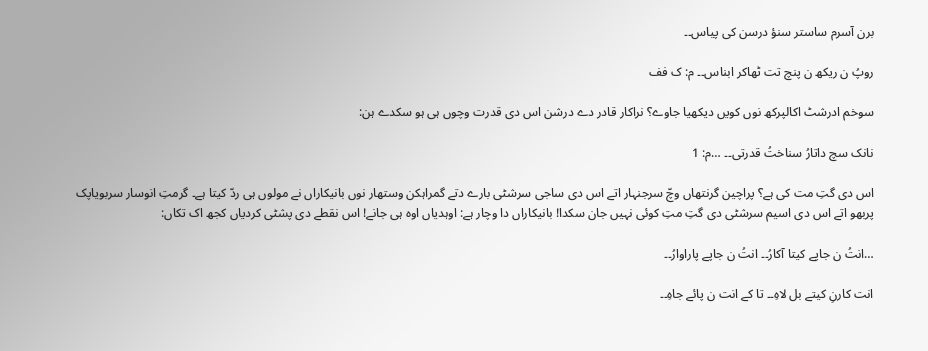برن آسرم ساستر سنؤ درسن کی پیاس۔۔

روپُ ن ریکھ ن پنچ تت ٹھاکر ابناس۔۔ م: ک فف

سوخم ادرشٹ اکالپرکھ نوں کویں دیکھیا جاوے؟ نراکار قادر دے درشن اس دی قدرت وچوں ہی ہو سکدے ہن:

نانک سچ داتارُ سناختُ قدرتی۔۔ …م: 1

اس دی گتِ مت کی ہے؟ پراچین گرنتھاں وچّ سرجنہار اتے اس دی ساجی سرشٹی بارے دتے گمراہکن وستھار نوں بانیکاراں نے مولوں ہی ردّ کیتا ہے۔ گرمتِ انوسار سربویاپک پربھو اتے اس دی اسیم سرشٹی دی گتِ متِ کوئی نہیں جان سکدا! بانیکاراں دا وچار ہے: اوہدیاں اوہ ہی جانے! اس نقطے دی پشٹی کردیاں کجھ اک تکاں:

…انتُ ن جاپے کیتا آکارُ۔۔ انتُ ن جاپے پاراوارُ۔۔

انت کارنِ کیتے بل لاہِ۔۔ تا کے انت ن پائے جاہِ۔۔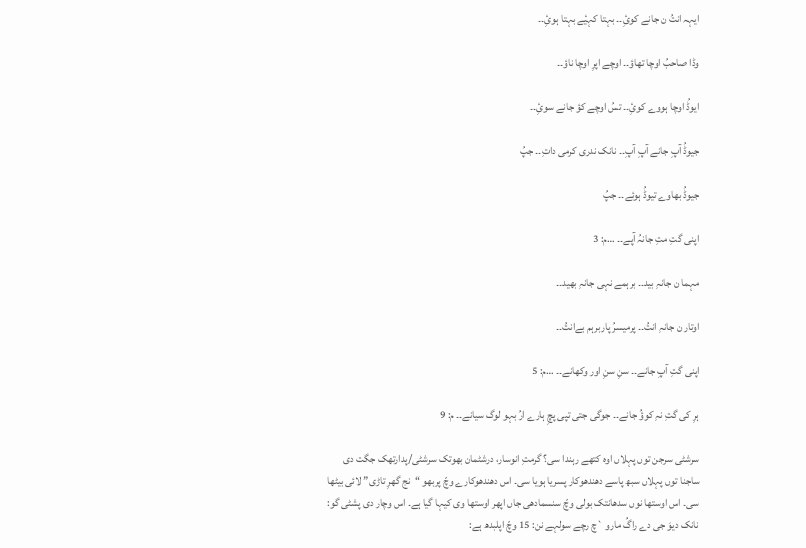ایہہ انتُ ن جانے کوئِ۔۔ بہتا کہیٔے بہتا ہوئِ۔۔

وڈا صاحبُ اوچا تھاؤ۔۔ اوچے اپرِ اوچا ناؤ۔۔

ایوڈُ اوچا ہووے کوئِ۔۔ تسُ اوچے کؤ جانے سوئِ۔۔

جیوڈُ آپِ جانے آپِ آپِ۔۔ نانک ندری کرمی داتِ۔۔ جپُ

جیوڈُ بھاوے تیوڈُ ہوئے۔۔ جپُ

اپنی گتِ متِ جانہُ آپے۔۔ …م: 3

مہما ن جانہِ بید۔۔ برہمے نہی جانہِ بھید۔۔

اوتار ن جانہِ انتُ۔۔ پرمیسرُ پاربرہم بےانتُ۔۔

اپنی گتِ آپِ جانے۔۔ سنِ سنِ اور وکھانے۔۔ …م: 5

ہرِ کی گتِ نہِ کوؤُ جانے۔۔ جوگی جتی تپی پچِ ہارے ارُ بہو لوگ سیانے۔۔ م: 9

سرشٹی سرجن توں پہلاں اوہ کتھے رہندا سی؟ گرمتِ انوسار، درشٹمان بھوتک سرشٹی/پدارتھک جگت دی ساجنا توں پہلاں سبھ پاسے دھندھوکار پسریا ہویا سی۔ اس دھندھوکارے وچّ پربھو “نج گھرِ تاڑی” لائی بیٹھا سی۔ اس اوستھا نوں سدھانتک بولی وچّ سنسمادھی جاں اپھر اوستھا وی کیہا گیا ہے۔ اس وچار دی پشٹی گو: نانک دیوَ جی دے راگُ مارو `چ رچے سولہے نن: 15 وچّ اپلبدھ ہے: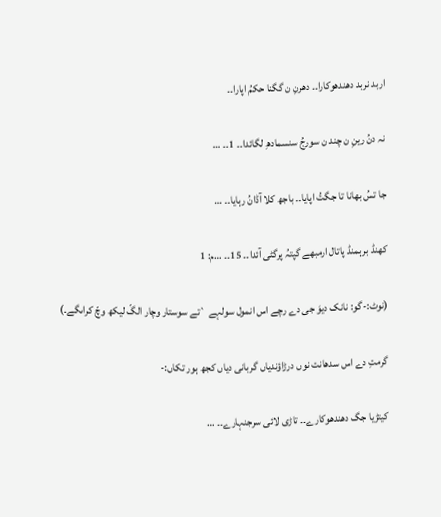اربد نربد دھندھوکارا۔۔ دھرنِ ن گگنا حکمُ اپارا۔۔

نہ دنُ رینِ ن چند ن سورجُ سنسمادھِ لگائدا۔۔ 1۔۔ …

جا تسُ بھانا تا جگتُ اپایا۔۔ باجھ کلا آڈانُ رہایا۔۔ …

کھنڈ برہمنڈ پاتال ارمبھے گپتہُ پرگٹی آئدا۔۔ 15۔۔ …م: 1

(نوٹ:-گو: نانک دیوَ جی دے رچے اس انمول سولہے `تے سوستار وچار الگّ لیکھ وچّ کراںگے۔)

گرمتِ دے اس سدھانت نوں درڑاؤندیاں گربانی دیاں کجھ ہور تکاں:-

کیتڑیا جگ دھندھوکارے۔۔ تاڑی لائی سرجنہارے۔۔ …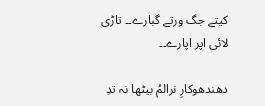کیتے جگ ورتے گبارے۔۔ تاڑی لائی اپر اپارے۔۔

دھندھوکارِ نرالمُ بیٹھا نہ تدِ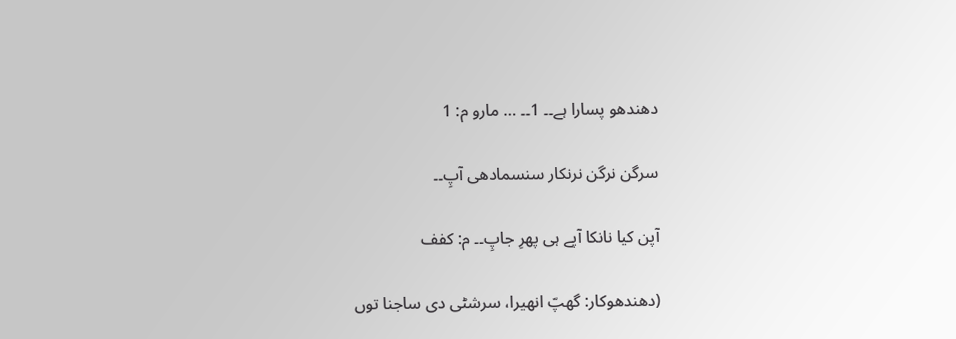دھندھو پسارا ہے۔۔ 1۔۔ … مارو م: 1

سرگن نرگن نرنکار سنسمادھی آپِ۔۔

آپن کیا نانکا آپے ہی پھرِ جاپِ۔۔ م: کفف

(دھندھوکار: گھپّ انھیرا، سرشٹی دی ساجنا توں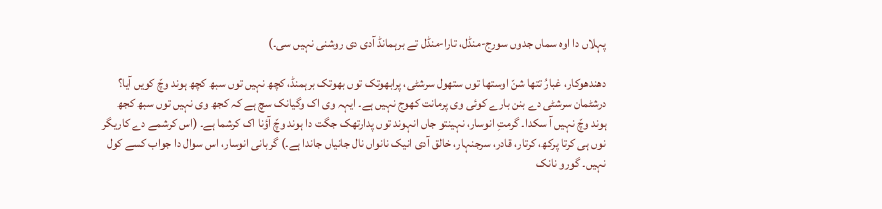پہلاں دا اوہ سماں جدوں سورج-منڈل، تارا-منڈل تے برہمانڈ آدی دی روشنی نہیں سی۔)

دھندھوکار، غبارُ تتھا شنّ اوستھا توں ستھول سرشٹی، پرابھوتک توں بھوتک برہمنڈ، کچھ نہیں توں سبھ کچھ ہوند وچّ کویں آیا؟ درشٹمان سرشٹی دے بنن بارے کوئی وی پرمانت کھوج نہیں ہے۔ ایہہ وی اک وگیانک سچ ہے کہ کجھ وی نہیں توں سبھ کجھ ہوند وچّ نہیں آ سکدا۔ گرمتِ انوسار، نہینتو جاں انہوند توں پدارتھک جگت دا ہوند وچّ آؤنا اک کرشما ہے۔ (اس کرشمے دے کاریگر نوں ہی کرتا پرکھ، کرتار، قادر، سرجنہار، خالق آدی انیک نانواں نال جانیاں جاندا ہے۔) گربانی انوسار، اس سوال دا جواب کسے کول نہیں۔ گورو نانک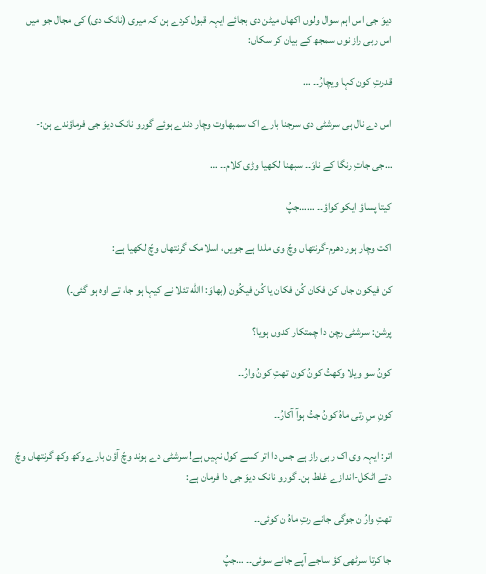دیوَ جی اس اہم سوال ولوں اکھاں میٹن دی بجائے ایہہ قبول کردے ہن کہ میری (نانک دی) کی مجال جو میں اس ربی راز نوں سمجھ کے بیان کر سکاں:

قدرتِ کون کہا ویچارُ۔۔ …

اس دے نال ہی سرشٹی دی سرجنا بارے اک سمبھاوت وچار دندے ہوئے گورو نانک دیوَ جی فرماؤندے ہن:-

…جی جاتِ رنگا کے ناوَ۔۔ سبھنا لکھیا وڑی کلام۔۔ …

کیتا پساؤ ایکو کواؤ۔۔ ……جپُ

اکت وچار ہور دھرم-گرنتھاں وچّ وی ملدا ہے جویں، اسلامک گرنتھاں وچّ لکھیا ہے:

کن فیکون جاں کن فکان کُن فکان يا کُن فیکُون (بھاوَ: االله تئلا نے کیہا ہو جا، تے اوہ ہو گئی۔)

پرشن: سرشٹی رچن دا چمتکار کدوں ہویا؟

کونُ سو ویلا وکھتُ کونُ کون تھتِ کونُ وارُ۔۔

کونِ سِ رتی ماہُ کونُ جتُ ہوآ آکارُ۔۔

اتر: ایہہ وی اک ربی راز ہے جس دا اتر کسے کول نہیں ہے! سرشٹی دے ہوند وچّ آؤن بارے وکھ وکھ گرنتھاں وچّ دتے اٹکل-اندازے غلط ہن۔ گورو نانک دیوَ جی دا فرمان ہے:

تھتِ وارُ ن جوگی جانے رتِ ماہُ ن کوئی۔۔

جا کرتا سرٹھی کؤ ساجے آپے جانے سوئی۔۔ …جپُ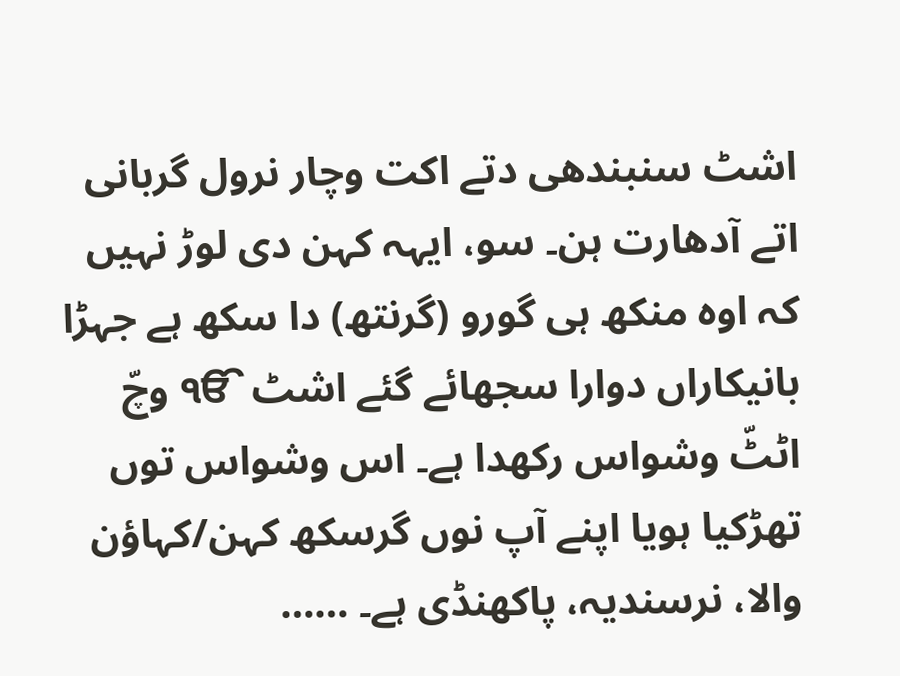اشٹ سنبندھی دتے اکت وچار نرول گربانی اتے آدھارت ہن۔ سو، ایہہ کہن دی لوڑ نہیں کہ اوہ منکھ ہی گورو (گرنتھ) دا سکھ ہے جہڑا بانیکاراں دوارا سجھائے گئے اشٹ ੴ وچّ اٹٹّ وشواس رکھدا ہے۔ اس وشواس توں تھڑکیا ہویا اپنے آپ نوں گرسکھ کہن/کہاؤن والا، نرسندیہ، پاکھنڈی ہے۔ ……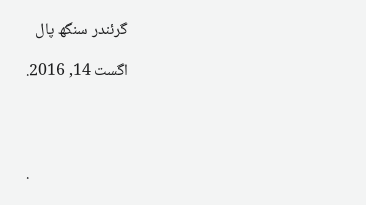گرئندر سنگھ پال

اگست 14, 2016.




.